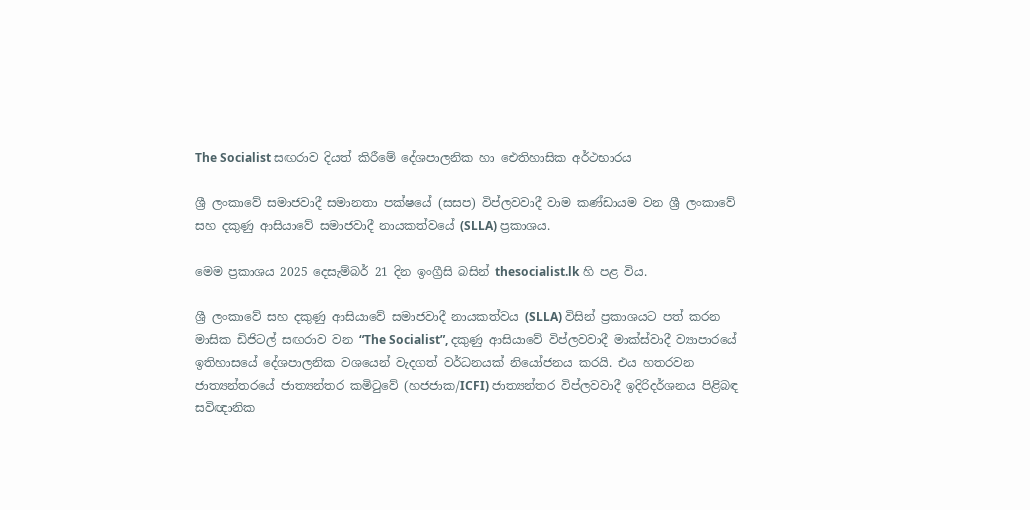The Socialist සඟරාව දියත් කිරීමේ දේශපාලනික හා ඓතිහාසික අර්ථභාරය

ශ්‍රී ලංකාවේ සමාජවාදී සමානතා පක්ෂයේ (සසප) විප්ලවවාදී වාම කණ්ඩායම වන ශ්‍රී ලංකාවේ සහ දකුණු ආසියාවේ සමාජවාදී නායකත්වයේ (SLLA) ප්‍රකාශය.

මෙම ප්‍රකාශය 2025 දෙසැම්බර් 21 දින ඉංග්‍රීසි බසින් thesocialist.lk හි පළ විය.

ශ්‍රී ලංකාවේ සහ දකුණු ආසියාවේ සමාජවාදී නායකත්වය (SLLA) විසින් ප්‍රකාශයට පත් කරන මාසික ඩිජිටල් සඟරාව වන “The Socialist”, දකුණු ආසියාවේ විප්ලවවාදී මාක්ස්වාදී ව්‍යාපාරයේ ඉතිහාසයේ දේශපාලනික වශයෙන් වැදගත් වර්ධනයක් නියෝජනය කරයි. එය හතරවන ජාත්‍යන්තරයේ ජාත්‍යන්තර කමිටුවේ (හජජාක/ICFI) ජාත්‍යන්තර විප්ලවවාදී ඉදිරිදර්ශනය පිළිබඳ සවිඥානික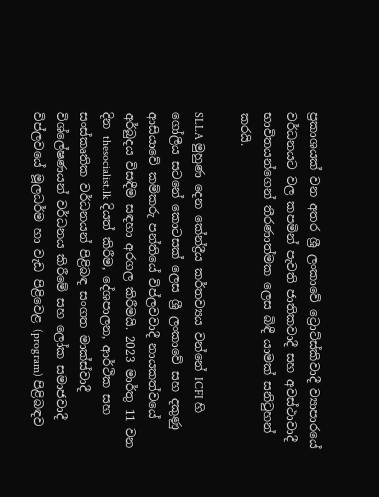ප්‍රකාශයක් වන අතර ශ්‍රී ලංකාවේ ට්‍රොට්ස්කිවාදී ව්‍යාපාරයේ වර්ධනයට වල කපමින් පැවති ජාතිකවාදී සහ අවස්ථාවාදී භාවිතයන්ගෙන් තීරණාත්මක ලෙස බිඳී යාමක් සනිටුහන් කරයි.

SLLA මුහුණ දෙන කේන්ද්‍රීය කර්තව්‍යය වන්නේ ICFI හි ගෝලීය සටනේ කොටසක් ලෙස ශ්‍රී ලංකාවේ සහ දකුණු ආසියාවේ කම්කරු පන්තියේ විප්ලවවාදී නායකත්වයේ අර්බුදය විසඳීම සඳහා අරගල කිරීමයි. 2023 මාර්තු 11 වන දින thesocialist.lk දියත් කිරීම, දේශපාලන, ආර්ථික සහ සංස්කෘතික වර්ධනයන් පිළිබඳ සංගත මාක්ස්වාදී විශ්ලේෂණයන් වර්ධනය කිරීමේ සහ ලෝක සමාජවාදී විප්ලවයේ මූලධර්ම හා වැඩ පිළිවෙළ (program) පිළිබඳව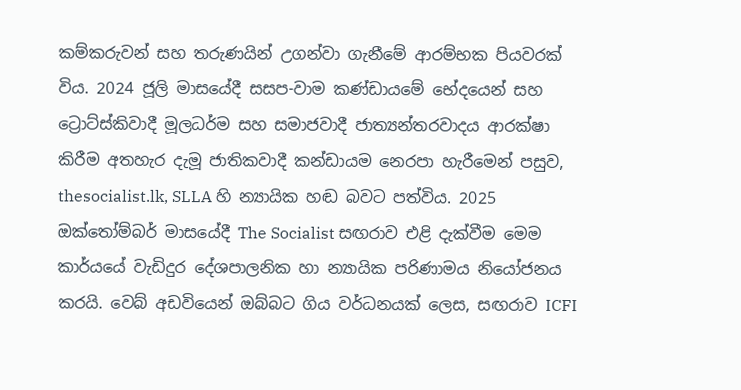කම්කරුවන් සහ තරුණයින් උගන්වා ගැනීමේ ආරම්භක පියවරක් විය. 2024 ජූලි මාසයේදී සසප-වාම කණ්ඩායමේ භේදයෙන් සහ ට්‍රොට්ස්කිවාදී මූලධර්ම සහ සමාජවාදී ජාත්‍යන්තරවාදය ආරක්ෂා කිරීම අතහැර දැමූ ජාතිකවාදී කන්ඩායම නෙරපා හැරීමෙන් පසුව, thesocialist.lk, SLLA හි න්‍යායික හඬ බවට පත්විය. 2025 ඔක්තෝම්බර් මාසයේදී The Socialist සඟරාව එළි දැක්වීම මෙම කාර්යයේ වැඩිදුර දේශපාලනික හා න්‍යායික පරිණාමය නියෝජනය කරයි. වෙබ් අඩවියෙන් ඔබ්බට ගිය වර්ධනයක් ලෙස, සඟරාව ICFI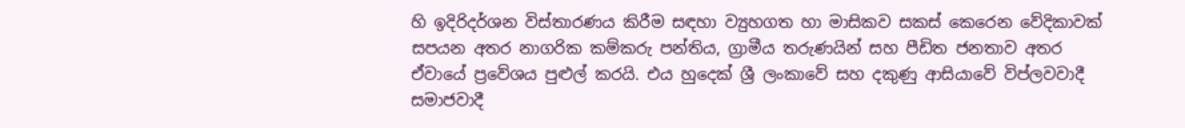හි ඉදිරිදර්ශන විස්තාරණය කිරීම සඳහා ව්‍යුහගත හා මාසිකව සකස් කෙරෙන වේදිකාවක් සපයන අතර නාගරික කම්කරු පන්තිය, ග්‍රාමීය තරුණයින් සහ පීඩිත ජනතාව අතර ඒවායේ ප්‍රවේශය පුළුල් කරයි. එය හුදෙක් ශ්‍රී ලංකාවේ සහ දකුණු ආසියාවේ විප්ලවවාදී සමාජවාදී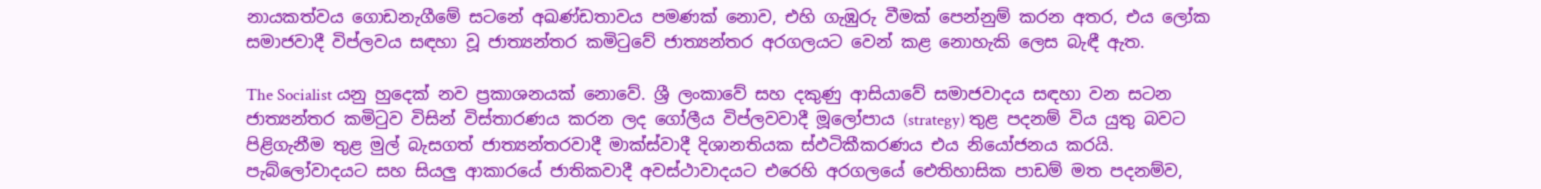නායකත්වය ගොඩනැගීමේ සටනේ අඛණ්ඩතාවය පමණක් නොව, එහි ගැඹුරු වීමක් පෙන්නුම් කරන අතර, එය ලෝක සමාජවාදී විප්ලවය සඳහා වූ ජාත්‍යන්තර කමිටුවේ ජාත්‍යන්තර අරගලයට වෙන් කළ නොහැකි ලෙස බැඳී ඇත.

The Socialist යනු හුදෙක් නව ප්‍රකාශනයක් නොවේ. ශ්‍රී ලංකාවේ සහ දකුණු ආසියාවේ සමාජවාදය සඳහා වන සටන ජාත්‍යන්තර කමිටුව විසින් විස්තාරණය කරන ලද ගෝලීය විප්ලවවාදී මූලෝපාය (strategy) තුළ පදනම් විය යුතු බවට පිළිගැනීම තුළ මුල් බැසගත් ජාත්‍යන්තරවාදී මාක්ස්වාදී දිශානතියක ස්ඵටිකීකරණය එය නියෝජනය කරයි. පැබ්ලෝවාදයට සහ සියලු ආකාරයේ ජාතිකවාදී අවස්ථාවාදයට එරෙහි අරගලයේ ඓතිහාසික පාඩම් මත පදනම්ව,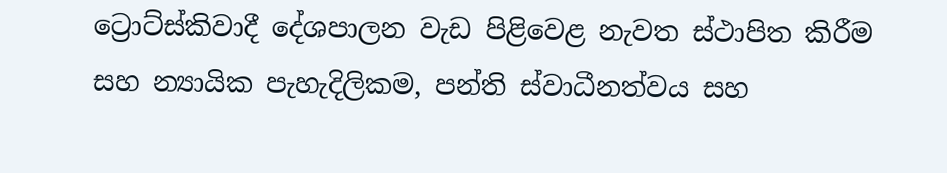ට්‍රොට්ස්කිවාදී දේශපාලන වැඩ පිළිවෙළ නැවත ස්ථාපිත කිරීම සහ න්‍යායික පැහැදිලිකම, පන්ති ස්වාධීනත්වය සහ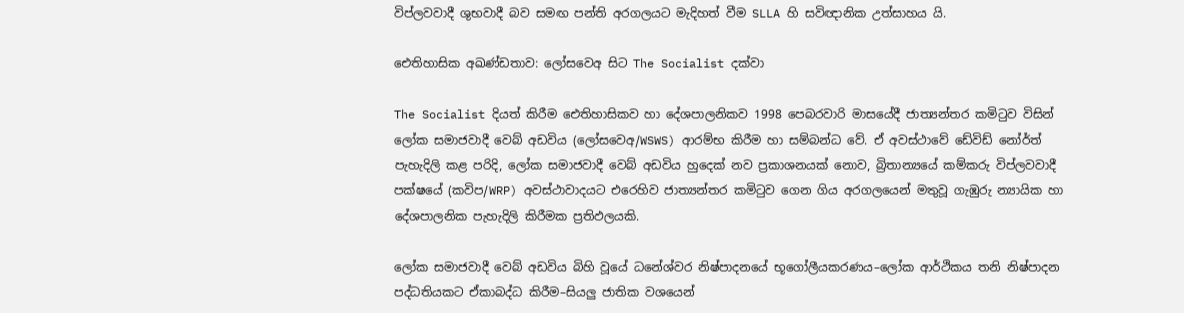විප්ලවවාදී ශුභවාදී බව සමඟ පන්ති අරගලයට මැදිහත් වීම SLLA හි සවිඥානික උත්සාහය යි.

ඓතිහාසික අඛණ්ඩතාව: ලෝසවෙඅ සිට The Socialist දක්වා

The Socialist දියත් කිරීම ඓතිහාසිකව හා දේශපාලනිකව 1998 පෙබරවාරි මාසයේදී ජාත්‍යන්තර කමිටුව විසින් ලෝක සමාජවාදී වෙබ් අඩවිය (ලෝසවෙඅ/WSWS) ආරම්භ කිරීම හා සම්බන්ධ වේ. ඒ අවස්ථාවේ ඩේවිඩ් නෝර්ත් පැහැදිලි කළ පරිදි, ලෝක සමාජවාදී වෙබ් අඩවිය හුදෙක් නව ප්‍රකාශනයක් නොව, බ්‍රිතාන්‍යයේ කම්කරු විප්ලවවාදී පක්ෂයේ (කවිප/WRP) අවස්ථාවාදයට එරෙහිව ජාත්‍යන්තර කමිටුව ගෙන ගිය අරගලයෙන් මතුවූ ගැඹුරු න්‍යායික හා දේශපාලනික පැහැදිලි කිරීමක ප්‍රතිඵලයකි.

ලෝක සමාජවාදී වෙබ් අඩවිය බිහි වූයේ ධනේශ්වර නිෂ්පාදනයේ භූගෝලීයකරණය–ලෝක ආර්ථිකය තනි නිෂ්පාදන පද්ධතියකට ඒකාබද්ධ කිරීම–සියලු ජාතික වශයෙන්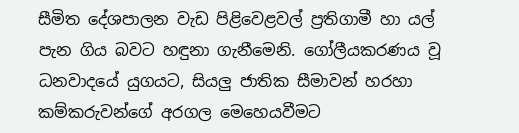සීමිත දේශපාලන වැඩ පිළිවෙළවල් ප්‍රතිගාමී හා යල් පැන ගිය බවට හඳුනා ගැනීමෙනි. ගෝලීයකරණය වූ ධනවාදයේ යුගයට, සියලු ජාතික සීමාවන් හරහා කම්කරුවන්ගේ අරගල මෙහෙයවීමට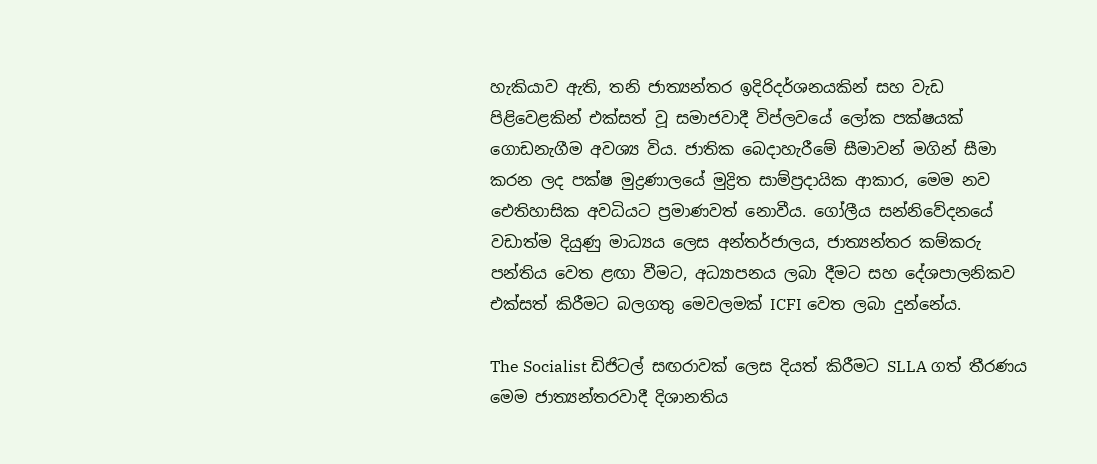හැකියාව ඇති, තනි ජාත්‍යන්තර ඉදිරිදර්ශනයකින් සහ වැඩ පිළිවෙළකින් එක්සත් වූ සමාජවාදී විප්ලවයේ ලෝක පක්ෂයක් ගොඩනැගීම අවශ්‍ය විය. ජාතික බෙදාහැරීමේ සීමාවන් මගින් සීමා කරන ලද පක්ෂ මුද්‍රණාලයේ මුද්‍රිත සාම්ප්‍රදායික ආකාර, මෙම නව ඓතිහාසික අවධියට ප්‍රමාණවත් නොවීය. ගෝලීය සන්නිවේදනයේ වඩාත්ම දියුණු මාධ්‍යය ලෙස අන්තර්ජාලය, ජාත්‍යන්තර කම්කරු පන්තිය වෙත ළඟා වීමට, අධ්‍යාපනය ලබා දීමට සහ දේශපාලනිකව එක්සත් කිරීමට බලගතු මෙවලමක් ICFI වෙත ලබා දුන්නේය.

The Socialist ඩිජිටල් සඟරාවක් ලෙස දියත් කිරීමට SLLA ගත් තීරණය මෙම ජාත්‍යන්තරවාදී දිශානතිය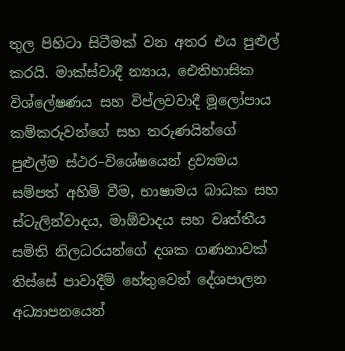තුල පිහිටා සිටීමක් වන අතර එය පුළුල් කරයි. මාක්ස්වාදී න්‍යාය, ඓතිහාසික විශ්ලේෂණය සහ විප්ලවවාදී මූලෝපාය කම්කරුවන්ගේ සහ තරුණයින්ගේ පුළුල්ම ස්ථර–විශේෂයෙන් ද්‍රව්‍යමය සම්පත් අහිමි වීම, භාෂාමය බාධක සහ ස්ටැලින්වාදය, මාඕවාදය සහ වෘත්තීය සමිති නිලධරයන්ගේ දශක ගණනාවක් තිස්සේ පාවාදීම් හේතුවෙන් දේශපාලන අධ්‍යාපනයෙන්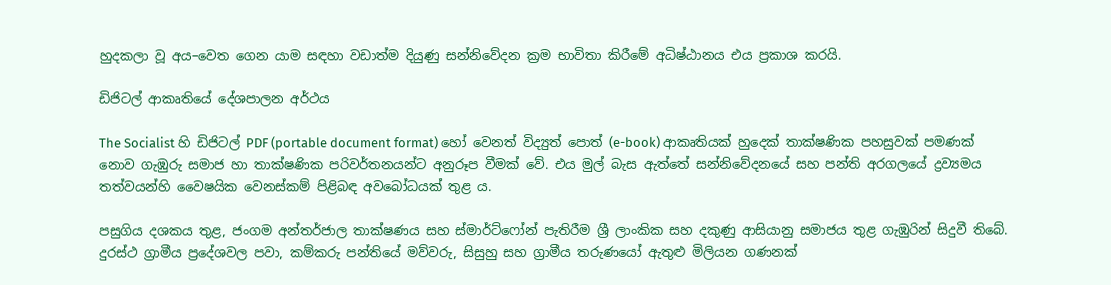හුදකලා වූ අය–වෙත ගෙන යාම සඳහා වඩාත්ම දියුණු සන්නිවේදන ක්‍රම භාවිතා කිරීමේ අධිෂ්ඨානය එය ප්‍රකාශ කරයි.

ඩිජිටල් ආකෘතියේ දේශපාලන අර්ථය

The Socialist හි ඩිජිටල් PDF (portable document format) හෝ වෙනත් විද්‍යුත් පොත් (e-book) ආකෘතියක් හුදෙක් තාක්ෂණික පහසුවක් පමණක් නොව ගැඹුරු සමාජ හා තාක්ෂණික පරිවර්තනයන්ට අනුරූප වීමක් වේ. එය මුල් බැස ඇත්තේ සන්නිවේදනයේ සහ පන්ති අරගලයේ ද්‍රව්‍යමය තත්වයන්හි වෛෂයික වෙනස්කම් පිළිබඳ අවබෝධයක් තුළ ය.

පසුගිය දශකය තුළ, ජංගම අන්තර්ජාල තාක්ෂණය සහ ස්මාර්ට්ෆෝන් පැතිරීම ශ්‍රී ලාංකික සහ දකුණු ආසියානු සමාජය තුළ ගැඹුරින් සිදුවී තිබේ. දුරස්ථ ග්‍රාමීය ප්‍රදේශවල පවා, කම්කරු පන්තියේ මව්වරු, සිසුහු සහ ග්‍රාමීය තරුණයෝ ඇතුළු මිලියන ගණනක්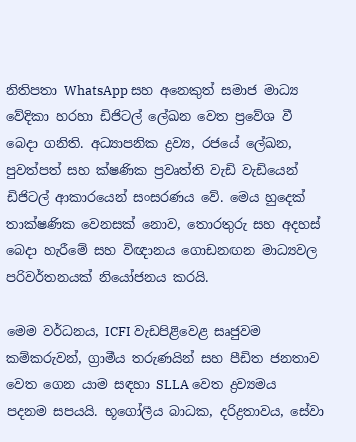නිතිපතා WhatsApp සහ අනෙකුත් සමාජ මාධ්‍ය වේදිකා හරහා ඩිජිටල් ලේඛන වෙත ප්‍රවේශ වී බෙදා ගනිති. අධ්‍යාපනික ද්‍රව්‍ය, රජයේ ලේඛන, පුවත්පත් සහ ක්ෂණික ප්‍රවෘත්ති වැඩි වැඩියෙන් ඩිජිටල් ආකාරයෙන් සංසරණය වේ. මෙය හුදෙක් තාක්ෂණික වෙනසක් නොව, තොරතුරු සහ අදහස් බෙදා හැරීමේ සහ විඥානය ගොඩනඟන මාධ්‍යවල පරිවර්තනයක් නියෝජනය කරයි.

මෙම වර්ධනය, ICFI වැඩපිළිවෙළ සෘජුවම කම්කරුවන්, ග්‍රාමීය තරුණයින් සහ පීඩිත ජනතාව වෙත ගෙන යාම සඳහා SLLA වෙත ද්‍රව්‍යමය පදනම සපයයි. භූගෝලීය බාධක, දරිද්‍රතාවය, සේවා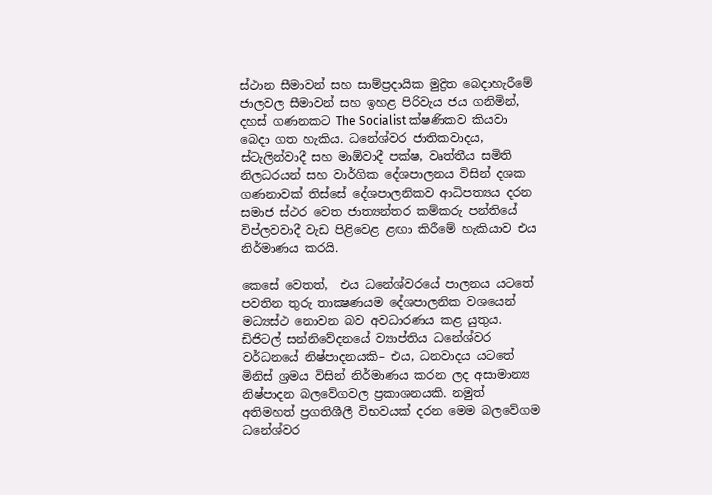ස්ථාන සීමාවන් සහ සාම්ප්‍රදායික මුද්‍රිත බෙදාහැරීමේ ජාලවල සීමාවන් සහ ඉහළ පිරිවැය ජය ගනිමින්, දහස් ගණනකට The Socialist ක්ෂණිකව කියවා බෙදා ගත හැකිය. ධනේශ්වර ජාතිකවාදය, ස්ටැලින්වාදී සහ මාඕවාදී පක්ෂ, වෘත්තීය සමිති නිලධරයන් සහ වාර්ගික දේශපාලනය විසින් දශක ගණනාවක් තිස්සේ දේශපාලනිකව ආධිපත්‍යය දරන සමාජ ස්ථර වෙත ජාත්‍යන්තර කම්කරු පන්තියේ විප්ලවවාදී වැඩ පිළිවෙළ ළඟා කිරීමේ හැකියාව එය නිර්මාණය කරයි.

කෙසේ වෙතත්,  එය ධනේශ්වරයේ පාලනය යටතේ පවතින තුරු තාක්‍ෂණයම දේශපාලනික වශයෙන් මධ්‍යස්ථ නොවන බව අවධාරණය කළ යුතුය. ඩිජිටල් සන්නිවේදනයේ ව්‍යාප්තිය ධනේශ්වර වර්ධනයේ නිෂ්පාදනයකි– එය, ධනවාදය යටතේ මිනිස් ශ්‍රමය විසින් නිර්මාණය කරන ලද අසාමාන්‍ය නිෂ්පාදන බලවේගවල ප්‍රකාශනයකි. නමුත් අතිමහත් ප්‍රගතිශීලී විභවයක් දරන මෙම බලවේගම ධනේශ්වර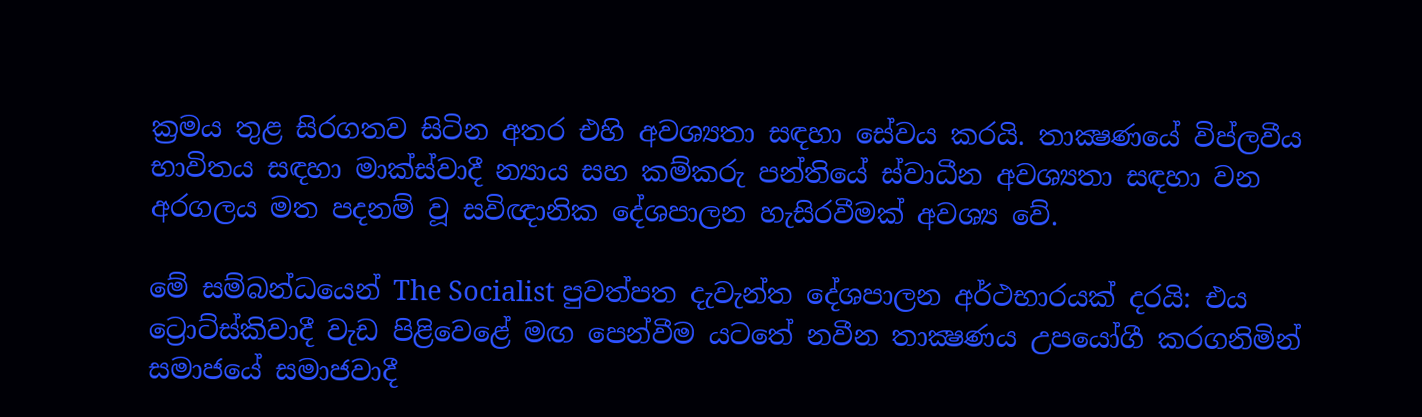ක්‍රමය තුළ සිරගතව සිටින අතර එහි අවශ්‍යතා සඳහා සේවය කරයි. තාක්‍ෂණයේ විප්ලවීය භාවිතය සඳහා මාක්ස්වාදී න්‍යාය සහ කම්කරු පන්තියේ ස්වාධීන අවශ්‍යතා සඳහා වන අරගලය මත පදනම් වූ සවිඥානික දේශපාලන හැසිරවීමක් අවශ්‍ය වේ.

මේ සම්බන්ධයෙන් The Socialist පුවත්පත දැවැන්ත දේශපාලන අර්ථභාරයක් දරයි: එය ට්‍රොට්ස්කිවාදී වැඩ පිළිවෙළේ මඟ පෙන්වීම යටතේ නවීන තාක්‍ෂණය උපයෝගී කරගනිමින් සමාජයේ සමාජවාදී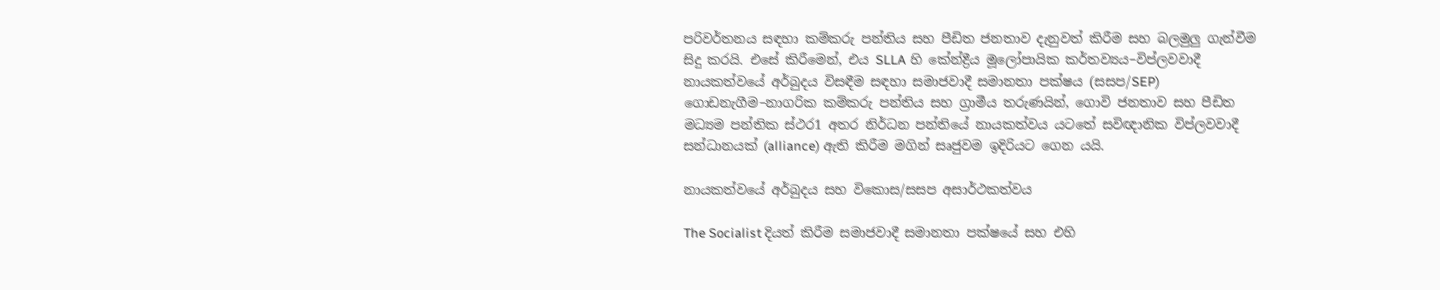පරිවර්තනය සඳහා කම්කරු පන්තිය සහ පීඩිත ජනතාව දැනුවත් කිරීම සහ බලමුලු ගැන්වීම සිදු කරයි. එසේ කිරීමෙන්, එය SLLA හි කේන්ද්‍රීය මූලෝපායික කර්තව්‍යය–විප්ලවවාදී නායකත්වයේ අර්බුදය විසඳීම සඳහා සමාජවාදී සමානතා පක්ෂය (සසප/SEP) ගොඩනැගීම–නාගරික කම්කරු පන්තිය සහ ග්‍රාමීය තරුණයින්, ගොවි ජනතාව සහ පීඩිත මධ්‍යම පන්තික ස්ථර1 අතර නිර්ධන පන්තියේ නායකත්වය යටතේ සවිඥානික විප්ලවවාදී සන්ධානයක් (alliance) ඇති කිරීම මගින් සෘජුවම ඉදිරියට ගෙන යයි.

නායකත්වයේ අර්බුදය සහ විකොස/සසප අසාර්ථකත්වය

The Socialist දියත් කිරීම සමාජවාදී සමානතා පක්ෂයේ සහ එහි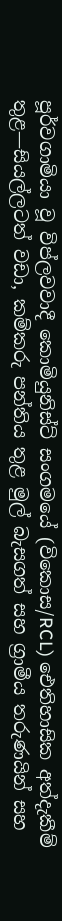පූර්වගාමියා වූ විප්ලවවාදී කොමියුනිස්ට් සංගමයේ (විකොස/RCL) ඓතිහාසික අත්දැකීම් තුළ—සියල්ලටත් වඩා, කම්කරු පන්තිය තුළ මුල් බැසගත් සහ ග්‍රාමීය තරුණයින් සහ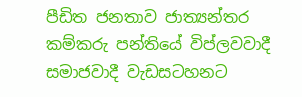පීඩිත ජනතාව ජාත්‍යන්තර කම්කරු පන්තියේ විප්ලවවාදී සමාජවාදී වැඩසටහනට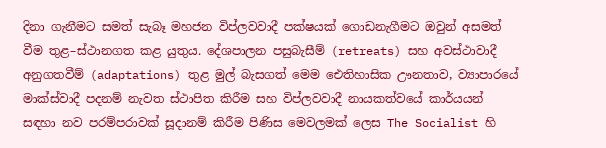දිනා ගැනීමට සමත් සැබෑ මහජන විප්ලවවාදී පක්ෂයක් ගොඩනැගීමට ඔවුන් අසමත් වීම තුළ–ස්ථානගත කළ යුතුය. දේශපාලන පසුබැසීම් (retreats) සහ අවස්ථාවාදී අනුගතවීම් (adaptations) තුළ මුල් බැසගත් මෙම ඓතිහාසික ඌනතාව, ව්‍යාපාරයේ මාක්ස්වාදී පදනම් නැවත ස්ථාපිත කිරීම සහ විප්ලවවාදී නායකත්වයේ කාර්යයන් සඳහා නව පරම්පරාවක් සූදානම් කිරීම පිණිස මෙවලමක් ලෙස The Socialist හි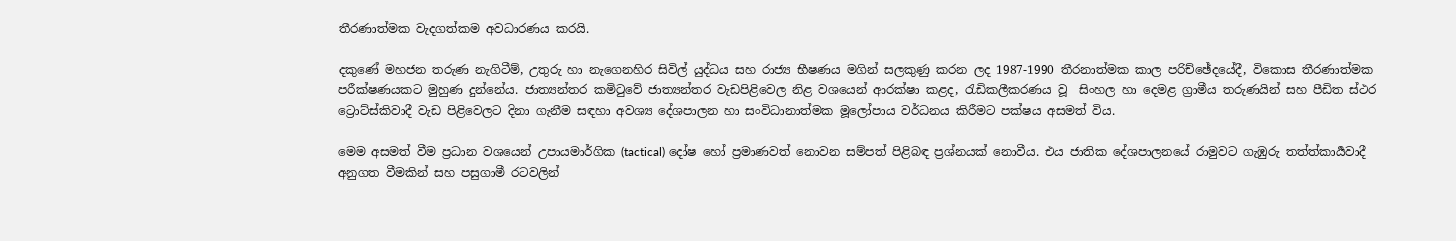තීරණාත්මක වැදගත්කම අවධාරණය කරයි.

දකුණේ මහජන තරුණ නැගිටීම්, උතුරු හා නැගෙනහිර සිවිල් යුද්ධය සහ රාජ්‍ය භීෂණය මගින් සලකුණු කරන ලද 1987-1990 තීරනාත්මක කාල පරිච්ඡේදයේදී, විකොස තීරණාත්මක පරීක්ෂණයකට මුහුණ දුන්නේය. ජාත්‍යන්තර කමිටුවේ ජාත්‍යන්තර වැඩපිළිවෙල නිළ වශයෙන් ආරක්ෂා කළද, රැඩිකලීකරණය වූ  සිංහල හා දෙමළ ග්‍රාමීය තරුණයින් සහ පීඩිත ස්ථර ට්‍රොට්ස්කිවාදී වැඩ පිළිවෙලට දිනා ගැනීම සඳහා අවශ්‍ය දේශපාලන හා සංවිධානාත්මක මූලෝපාය වර්ධනය කිරීමට පක්ෂය අසමත් විය.

මෙම අසමත් වීම ප්‍රධාන වශයෙන් උපායමාර්ගික (tactical) දෝෂ හෝ ප්‍රමාණවත් නොවන සම්පත් පිළිබඳ ප්‍රශ්නයක් නොවීය. එය ජාතික දේශපාලනයේ රාමුවට ගැඹුරු තත්ත්කාර්‍යවාදී අනුගත වීමකින් සහ පසුගාමී රටවලින්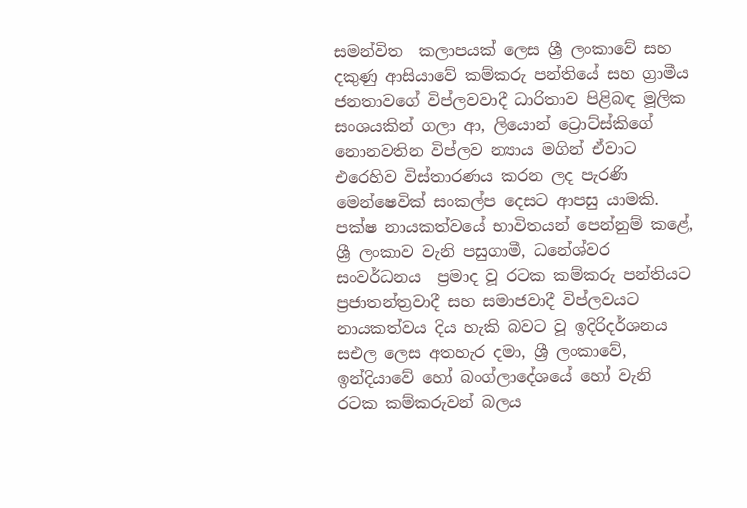සමන්විත  කලාපයක් ලෙස ශ්‍රී ලංකාවේ සහ දකුණු ආසියාවේ කම්කරු පන්තියේ සහ ග්‍රාමීය ජනතාවගේ විප්ලවවාදී ධාරිතාව පිළිබඳ මූලික සංශයකින් ගලා ආ, ලියොන් ට්‍රොට්ස්කිගේ නොනවතින විප්ලව න්‍යාය මගින් ඒවාට එරෙහිව විස්තාරණය කරන ලද පැරණි මෙන්ෂෙවික් සංකල්ප දෙසට ආපසු යාමකි. පක්ෂ නායකත්වයේ භාවිතයන් පෙන්නුම් කළේ, ශ්‍රී ලංකාව වැනි පසුගාමී, ධනේශ්වර සංවර්ධනය  ප්‍රමාද වූ රටක කම්කරු පන්තියට ප්‍රජාතන්ත්‍රවාදී සහ සමාජවාදී විප්ලවයට නායකත්වය දිය හැකි බවට වූ ඉදිරිදර්ශනය සඑල ලෙස අතහැර දමා, ශ්‍රී ලංකාවේ, ඉන්දියාවේ හෝ බංග්ලාදේශයේ හෝ වැනි රටක කම්කරුවන් බලය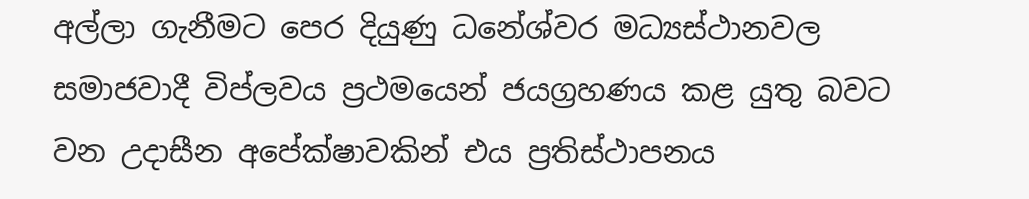අල්ලා ගැනීමට පෙර දියුණු ධනේශ්වර මධ්‍යස්ථානවල සමාජවාදී විප්ලවය ප්‍රථමයෙන් ජයග්‍රහණය කළ යුතු බවට වන උදාසීන අපේක්ෂාවකින් එය ප්‍රතිස්ථාපනය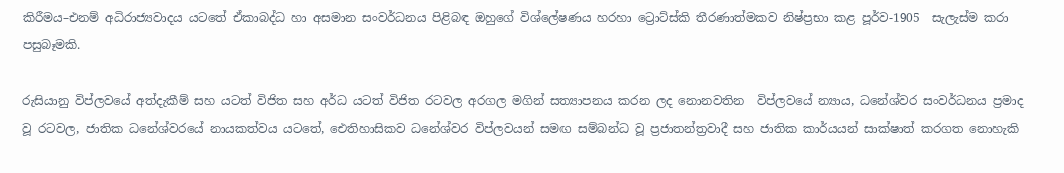කිරීමය–එනම් අධිරාජ්‍යවාදය යටතේ ඒකාබද්ධ හා අසමාන සංවර්ධනය පිළිබඳ ඔහුගේ විශ්ලේෂණය හරහා ට්‍රොට්ස්කි තීරණාත්මකව නිෂ්ප්‍රභා කළ පූර්ව-1905  සැලැස්ම කරා පසුබෑමකි.

රුසියානු විප්ලවයේ අත්දැකීම් සහ යටත් විජිත සහ අර්ධ යටත් විජිත රටවල අරගල මගින් සත්‍යාපනය කරන ලද නොනවතින  විප්ලවයේ න්‍යාය, ධනේශ්වර සංවර්ධනය ප්‍රමාද වූ රටවල, ජාතික ධනේශ්වරයේ නායකත්වය යටතේ, ඓතිහාසිකව ධනේශ්වර විප්ලවයන් සමඟ සම්බන්ධ වූ ප්‍රජාතන්ත්‍රවාදී සහ ජාතික කාර්යයන් සාක්ෂාත් කරගත නොහැකි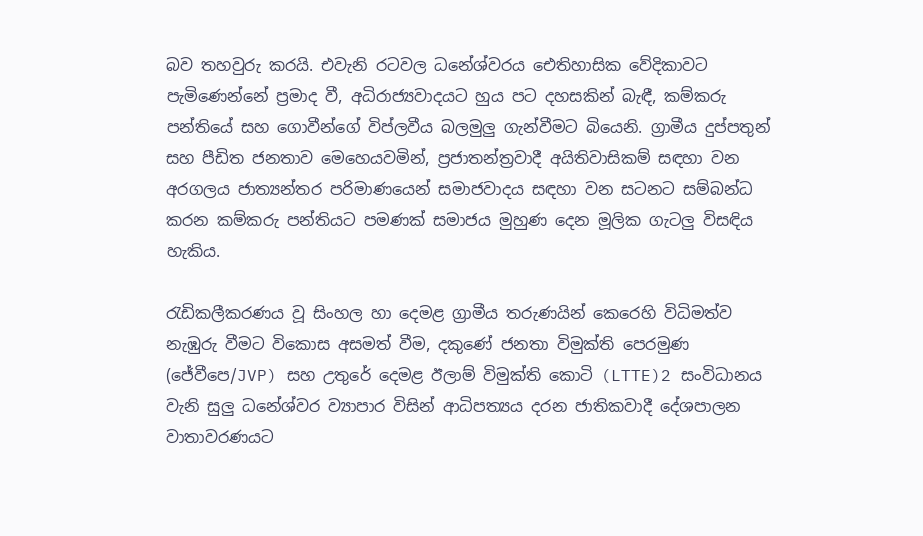බව තහවුරු කරයි. එවැනි රටවල ධනේශ්වරය ඓතිහාසික වේදිකාවට පැමිණෙන්නේ ප්‍රමාද වී, අධිරාජ්‍යවාදයට හුය පට දහසකින් බැඳී, කම්කරු පන්තියේ සහ ගොවීන්ගේ විප්ලවීය බලමුලු ගැන්වීමට බියෙනි. ග්‍රාමීය දුප්පතුන් සහ පීඩිත ජනතාව මෙහෙයවමින්, ප්‍රජාතන්ත්‍රවාදී අයිතිවාසිකම් සඳහා වන අරගලය ජාත්‍යන්තර පරිමාණයෙන් සමාජවාදය සඳහා වන සටනට සම්බන්ධ කරන කම්කරු පන්තියට පමණක් සමාජය මුහුණ දෙන මූලික ගැටලු විසඳිය හැකිය.

රැඩිකලීකරණය වූ සිංහල හා දෙමළ ග්‍රාමීය තරුණයින් කෙරෙහි විධිමත්ව නැඹුරු වීමට විකොස අසමත් වීම, දකුණේ ජනතා විමුක්ති පෙරමුණ (ජේවීපෙ/JVP) සහ උතුරේ දෙමළ ඊලාම් විමුක්ති කොටි (LTTE)2 සංවිධානය වැනි සුලු ධනේශ්වර ව්‍යාපාර විසින් ආධිපත්‍යය දරන ජාතිකවාදී දේශපාලන වාතාවරණයට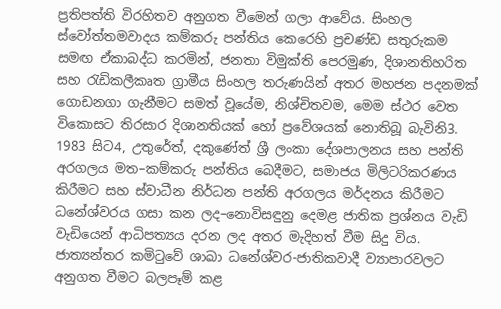ප්‍රතිපත්ති විරහිතව අනුගත වීමෙන් ගලා ආවේය. සිංහල ස්වෝත්තමවාදය කම්කරු පන්තිය කෙරෙහි ප්‍රචණ්ඩ සතුරුකම සමඟ ඒකාබද්ධ කරමින්, ජනතා විමුක්ති පෙරමුණ, දිශානතිහරිත සහ රැඩිකලීකෘත ග්‍රාමීය සිංහල තරුණයින් අතර මහජන පදනමක් ගොඩනගා ගැනීමට සමත් වූයේම, නිශ්චිතවම, මෙම ස්ථර වෙත විකොසට තිරසාර දිශානතියක් හෝ ප්‍රවේශයක් නොතිබූ බැවිනි3. 1983 සිට4, උතුරේත්, දකුණේත් ශ්‍රී ලංකා දේශපාලනය සහ පන්ති අරගලය මත–කම්කරු පන්තිය බෙදීමට, සමාජය මිලිටරිකරණය කිරීමට සහ ස්වාධීන නිර්ධන පන්ති අරගලය මර්දනය කිරීමට ධනේශ්වරය ගසා කන ලද–නොවිසඳුනු දෙමළ ජාතික ප්‍රශ්නය වැඩි වැඩියෙන් ආධිපත්‍යය දරන ලද අතර මැදිහත් වීම සිදු විය. ජාත්‍යන්තර කමිටුවේ ශාඛා ධනේශ්වර-ජාතිකවාදී ව්‍යාපාරවලට අනුගත වීමට බලපෑම් කළ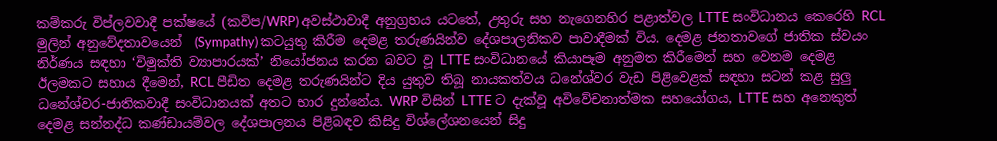කම්කරු විප්ලවවාදී පක්ෂයේ (කවිප/WRP) අවස්ථාවාදී අනුග්‍රහය යටතේ, උතුරු සහ නැගෙනහිර පළාත්වල LTTE සංවිධානය කෙරෙහි RCL මුලින් අනුවේදතාවයෙන්  (Sympathy) කටයුතු කිරීම දෙමළ තරුණයින්ව දේශපාලනිකව පාවාදීමක් විය. දෙමළ ජනතාවගේ ජාතික ස්වයං නිර්ණය සඳහා ‘විමුක්ති ව්‍යාපාරයක්’ නියෝජනය කරන බවට වූ LTTE සංවිධානයේ කියාපෑම අනුමත කිරීමෙන් සහ වෙනම දෙමළ ඊලමකට සහාය දීමෙන්, RCL පීඩිත දෙමළ තරුණයින්ට දිය යුතුව තිබූ නායකත්වය ධනේශ්වර වැඩ පිළිවෙළක් සඳහා සටන් කළ සුලු ධනේශ්වර-ජාතිකවාදී සංවිධානයක් අතට භාර දුන්නේය. WRP විසින් LTTE ට දැක්වූ අවිවේචනාත්මක සහයෝගය, LTTE සහ අනෙකුත් දෙමළ සන්නද්ධ කණ්ඩායම්වල දේශපාලනය පිළිබඳව කිසිදු විශ්ලේශනයෙන් සිදු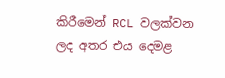කිරීමෙන් RCL වලක්වන ලද අතර එය දෙමළ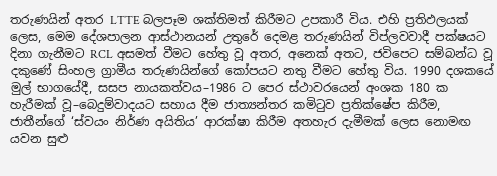තරුණයින් අතර LTTE බලපෑම ශක්තිමත් කිරීමට උපකාරී විය. එහි ප්‍රතිඵලයක් ලෙස, මෙම දේශපාලන ආස්ථානයන් උතුරේ දෙමළ තරුණයින් විප්ලවවාදී පක්ෂයට දිනා ගැනීමට RCL අසමත් වීමට හේතු වූ අතර, අනෙක් අතට, ජවිපෙට සම්බන්ධ වූ දකුණේ සිංහල ග්‍රාමීය තරුණයින්ගේ කෝපයට නතු වීමට හේතු විය. 1990 දශකයේ මුල් භාගයේදී, සසප නායකත්වය–1986 ට පෙර ස්ථාවරයෙන් අංශක 180 ක හැරීමක් වූ–බෙදුම්වාදයට සහාය දීම ජාත්‍යන්තර කමිටුව ප්‍රතික්ෂේප කිරීම, ජාතීන්ගේ ‘ස්වයං නිර්ණ අයිතිය’ ආරක්ෂා කිරීම අතහැර දැමීමක් ලෙස නොමඟ යවන සුළු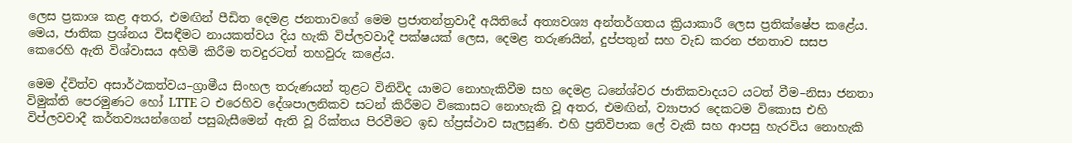ලෙස ප්‍රකාශ කළ අතර, එමඟින් පීඩිත දෙමළ ජනතාවගේ මෙම ප්‍රජාතන්ත්‍රවාදී අයිතියේ අත්‍යවශ්‍ය අන්තර්ගතය ක්‍රියාකාරී ලෙස ප්‍රතික්ෂේප කළේය. මෙය, ජාතික ප්‍රශ්නය විසඳීමට නායකත්වය දිය හැකි විප්ලවවාදී පක්ෂයක් ලෙස, දෙමළ තරුණයින්, දුප්පතුන් සහ වැඩ කරන ජනතාව සසප කෙරෙහි ඇති විශ්වාසය අහිමි කිරීම තවදුරටත් තහවුරු කළේය.

මෙම ද්විත්ව අසාර්ථකත්වය–ග්‍රාමීය සිංහල තරුණයන් තුළට විනිවිද යාමට නොහැකිවීම සහ දෙමළ ධනේශ්වර ජාතිකවාදයට යටත් වීම–නිසා ජනතා විමුක්ති පෙරමුණට හෝ LTTE ට එරෙහිව දේශපාලනිකව සටන් කිරීමට විකොසට නොහැකි වූ අතර, එමඟින්, ව්‍යාපාර දෙකටම විකොස එහි විප්ලවවාදී කර්තව්‍යයන්ගෙන් පසුබැසීමෙන් ඇති වූ රික්තය පිරවීමට ඉඩ හ්ප්‍රස්ථාව සැලසුණි. එහි ප්‍රතිවිපාක ලේ වැකි සහ ආපසු හැරවිය නොහැකි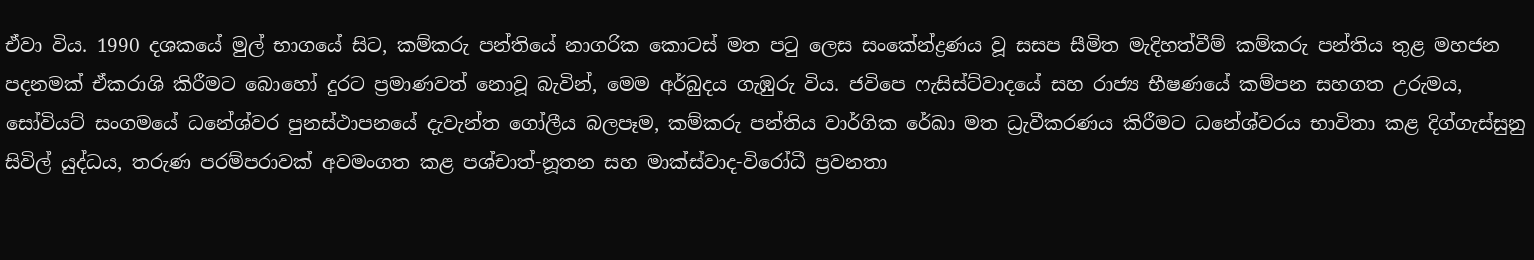ඒවා විය. 1990 දශකයේ මුල් භාගයේ සිට, කම්කරු පන්තියේ නාගරික කොටස් මත පටු ලෙස සංකේන්ද්‍රණය වූ සසප සීමිත මැදිහත්වීම් කම්කරු පන්තිය තුළ මහජන පදනමක් ඒකරාශි කිරීමට බොහෝ දුරට ප්‍රමාණවත් නොවූ බැවින්, මෙම අර්බුදය ගැඹුරු විය. ජවිපෙ ෆැසිස්ට්වාදයේ සහ රාජ්‍ය භීෂණයේ කම්පන සහගත උරුමය, සෝවියට් සංගමයේ ධනේශ්වර පුනස්ථාපනයේ දැවැන්ත ගෝලීය බලපෑම, කම්කරු පන්තිය වාර්ගික රේඛා මත ධ්‍රැවීකරණය කිරීමට ධනේශ්වරය භාවිතා කළ දිග්ගැස්සුනු සිවිල් යුද්ධය, තරුණ පරම්පරාවක් අවමංගත කළ පශ්චාත්-නූතන සහ මාක්ස්වාද-විරෝධී ප්‍රවනතා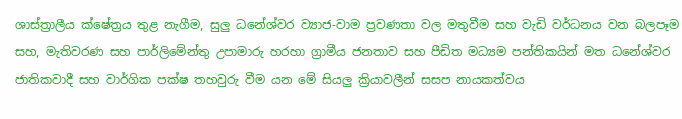ශාස්ත්‍රාලීය ක්ෂේත්‍රය තුළ නැගීම, සුලු ධනේශ්වර ව්‍යාජ-වාම ප්‍රවණතා වල මතුවීම සහ වැඩි වර්ධනය වන බලපෑම සහ, මැතිවරණ සහ පාර්ලිමේන්තු උපාමාරු හරහා ග්‍රාමීය ජනතාව සහ පීඩිත මධ්‍යම පන්තිකයින් මත ධනේශ්වර ජාතිකවාදී සහ වාර්ගික පක්ෂ තහවුරු වීම යන මේ සියලු ක්‍රියාවලීන් සසප නායකත්වය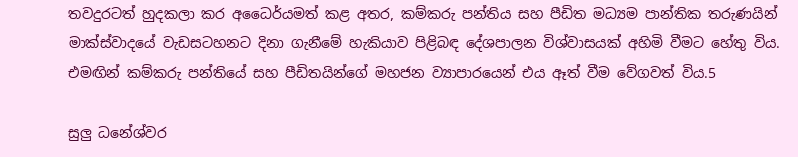තවදුරටත් හුදකලා කර අධෛර්යමත් කළ අතර, කම්කරු පන්තිය සහ පීඩිත මධ්‍යම පාන්තික තරුණයින් මාක්ස්වාදයේ වැඩසටහනට දිනා ගැනීමේ හැකියාව පිළිබඳ දේශපාලන විශ්වාසයක් අහිමි වීමට හේතු විය. එමඟින් කම්කරු පන්තියේ සහ පීඩිතයින්ගේ මහජන ව්‍යාපාරයෙන් එය ඈත් වීම වේගවත් විය.5

සුලු ධනේශ්වර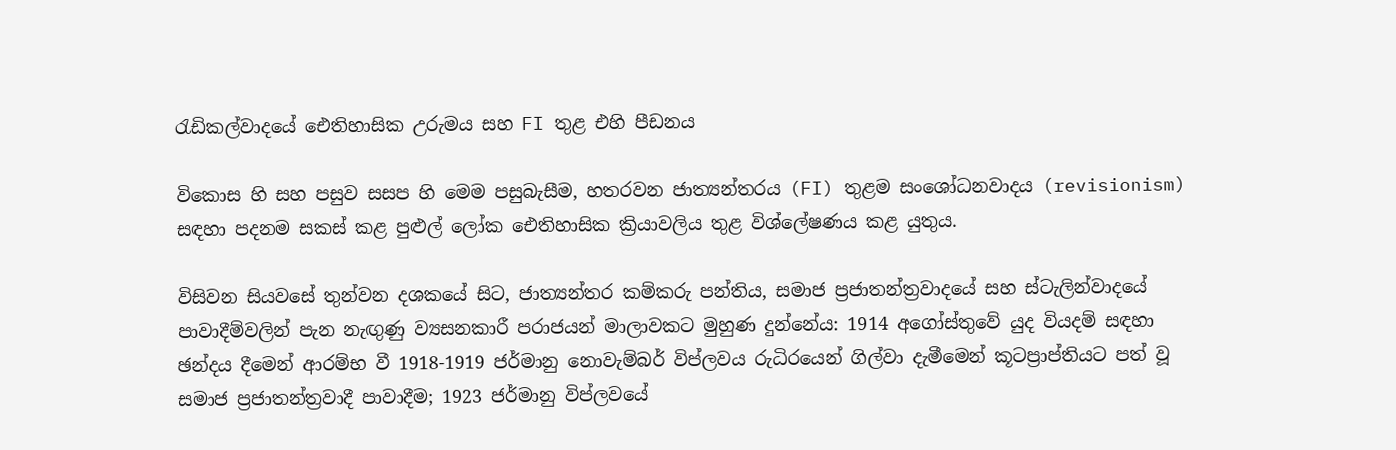රැඩිකල්වාදයේ ඓතිහාසික උරුමය සහ FI තුළ එහි පීඩනය

විකොස හි සහ පසුව සසප හි මෙම පසුබැසීම, හතරවන ජාත්‍යන්තරය (FI) තුළම සංශෝධනවාදය (revisionism) සඳහා පදනම සකස් කළ පුළුල් ලෝක ඓතිහාසික ක්‍රියාවලිය තුළ විශ්ලේෂණය කළ යුතුය.

විසිවන සියවසේ තුන්වන දශකයේ සිට, ජාත්‍යන්තර කම්කරු පන්තිය, සමාජ ප්‍රජාතන්ත්‍රවාදයේ සහ ස්ටැලින්වාදයේ පාවාදීම්වලින් පැන නැඟුණු ව්‍යසනකාරී පරාජයන් මාලාවකට මුහුණ දුන්නේය: 1914 අගෝස්තුවේ යුද වියදම් සඳහා ඡන්දය දීමෙන් ආරම්භ වී 1918-1919 ජර්මානු නොවැම්බර් විප්ලවය රුධිරයෙන් ගිල්වා දැමීමෙන් කූටප්‍රාප්තියට පත් වූ සමාජ ප්‍රජාතන්ත්‍රවාදී පාවාදීම; 1923 ජර්මානු විප්ලවයේ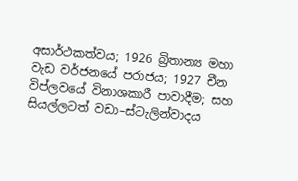අසාර්ථකත්වය; 1926 බ්‍රිතාන්‍ය මහා වැඩ වර්ජනයේ පරාජය; 1927 චීන විප්ලවයේ විනාශකාරී පාවාදීම; සහ සියල්ලටත් වඩා–ස්ටැලින්වාදය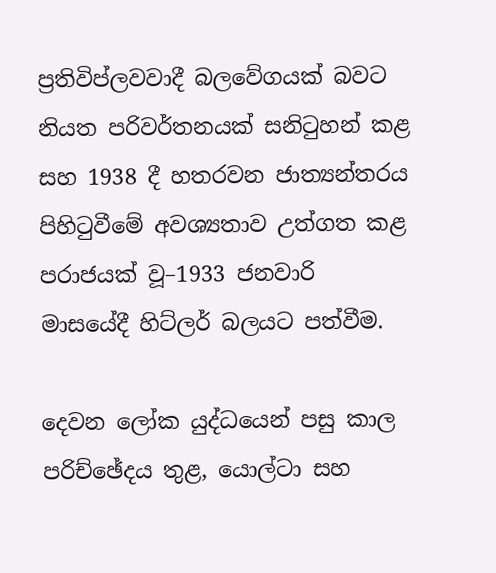ප්‍රතිවිප්ලවවාදී බලවේගයක් බවට නියත පරිවර්තනයක් සනිටුහන් කළ සහ 1938 දී හතරවන ජාත්‍යන්තරය පිහිටුවීමේ අවශ්‍යතාව උත්ගත කළ පරාජයක් වූ–1933 ජනවාරි මාසයේදී හිට්ලර් බලයට පත්වීම.

දෙවන ලෝක යුද්ධයෙන් පසු කාල පරිච්ඡේදය තුළ, යොල්ටා සහ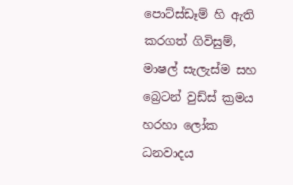පොට්ස්ඩෑම් හි ඇති කරගත් ගිවිසුම්, මාෂල් සැලැස්ම සහ බ්‍රෙටන් වුඩ්ස් ක්‍රමය හරහා ලෝක ධනවාදය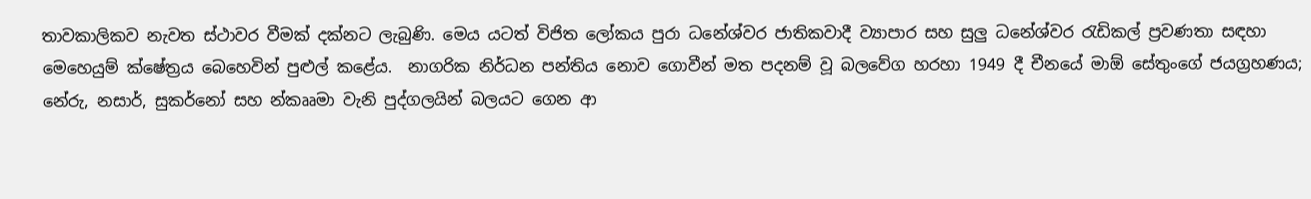තාවකාලිකව නැවත ස්ථාවර වීමක් දක්නට ලැබුණි. මෙය යටත් විජිත ලෝකය පුරා ධනේශ්වර ජාතිකවාදී ව්‍යාපාර සහ සුලු ධනේශ්වර රැඩිකල් ප්‍රවණතා සඳහා මෙහෙයුම් ක්ෂේත්‍රය බෙහෙවින් පුළුල් කළේය.  නාගරික නිර්ධන පන්තිය නොව ගොවීන් මත පදනම් වූ බලවේග හරහා 1949 දී චීනයේ මාඕ සේතුංගේ ජයග්‍රහණය; නේරු, නසාර්, සුකර්නෝ සහ න්කෲමා වැනි පුද්ගලයින් බලයට ගෙන ආ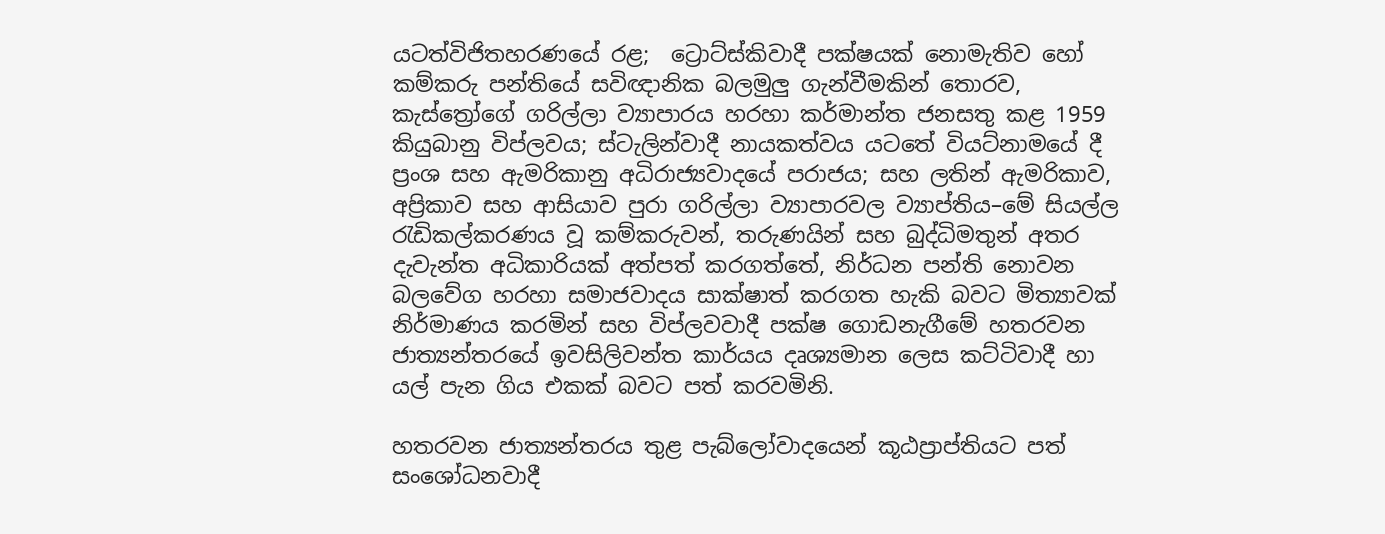යටත්විජිතහරණයේ රළ;  ට්‍රොට්ස්කිවාදී පක්ෂයක් නොමැතිව හෝ කම්කරු පන්තියේ සවිඥානික බලමුලු ගැන්වීමකින් තොරව, කැස්ත්‍රෝගේ ගරිල්ලා ව්‍යාපාරය හරහා කර්මාන්ත ජනසතු කළ 1959 කියුබානු විප්ලවය; ස්ටැලින්වාදී නායකත්වය යටතේ වියට්නාමයේ දී ප්‍රංශ සහ ඇමරිකානු අධිරාජ්‍යවාදයේ පරාජය; සහ ලතින් ඇමරිකාව, අප්‍රිකාව සහ ආසියාව පුරා ගරිල්ලා ව්‍යාපාරවල ව්‍යාප්තිය–මේ සියල්ල රැඩිකල්කරණය වූ කම්කරුවන්, තරුණයින් සහ බුද්ධිමතුන් අතර දැවැන්ත අධිකාරියක් අත්පත් කරගත්තේ, නිර්ධන පන්ති නොවන බලවේග හරහා සමාජවාදය සාක්ෂාත් කරගත හැකි බවට මිත්‍යාවක් නිර්මාණය කරමින් සහ විප්ලවවාදී පක්ෂ ගොඩනැගීමේ හතරවන ජාත්‍යන්තරයේ ඉවසිලිවන්ත කාර්යය දෘශ්‍යමාන ලෙස කට්ටිවාදී හා යල් පැන ගිය එකක් බවට පත් කරවමිනි.

හතරවන ජාත්‍යන්තරය තුළ පැබ්ලෝවාදයෙන් කූඨප්‍රාප්තියට පත් සංශෝධනවාදී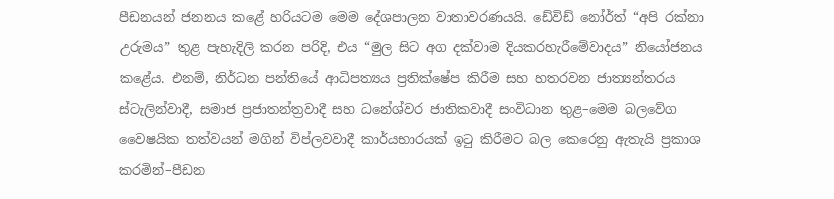පීඩනයන් ජනනය කළේ හරියටම මෙම දේශපාලන වාතාවරණයයි. ඩේවිඩ් නෝර්ත් “අපි රක්නා උරුමය” තුළ පැහැදිලි කරන පරිදි, එය “මුල සිට අග දක්වාම දියකරහැරීමේවාදය” නියෝජනය කළේය. එනම්, නිර්ධන පන්තියේ ආධිපත්‍යය ප්‍රතික්ෂේප කිරීම සහ හතරවන ජාත්‍යන්තරය ස්ටැලින්වාදී, සමාජ ප්‍රජාතන්ත්‍රවාදී සහ ධනේශ්වර ජාතිකවාදී සංවිධාන තුළ–මෙම බලවේග වෛෂයික තත්වයන් මගින් විප්ලවවාදී කාර්යභාරයක් ඉටු කිරීමට බල කෙරෙනු ඇතැයි ප්‍රකාශ කරමින්–පීඩන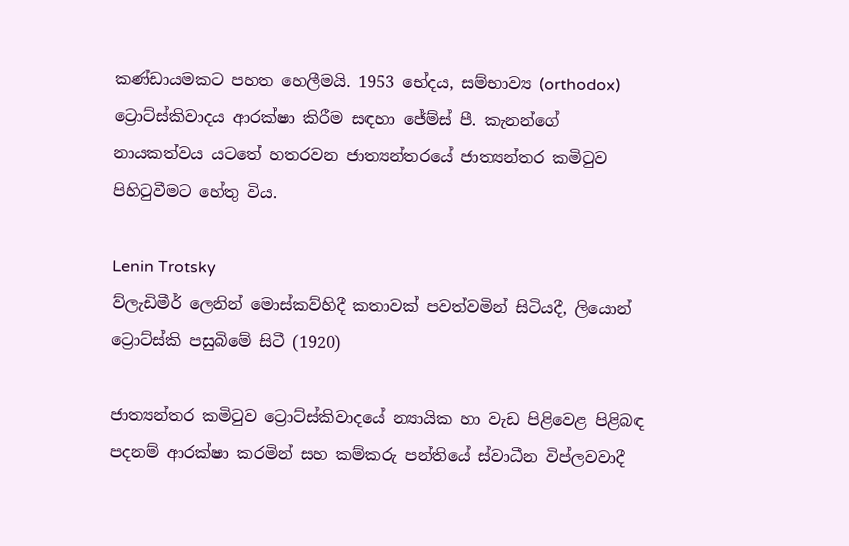කණ්ඩායමකට පහත හෙලීමයි. 1953 භේදය, සම්භාව්‍ය (orthodox) ට්‍රොට්ස්කිවාදය ආරක්ෂා කිරීම සඳහා ජේම්ස් පී. කැනන්ගේ නායකත්වය යටතේ හතරවන ජාත්‍යන්තරයේ ජාත්‍යන්තර කමිටුව පිහිටුවීමට හේතු විය.

Lenin Trotsky
ව්ලැඩිමීර් ලෙනින් මොස්කව්හිදී කතාවක් පවත්වමින් සිටියදී, ලියොන් ට්‍රොට්ස්කි පසුබිමේ සිටී (1920)

ජාත්‍යන්තර කමිටුව ට්‍රොට්ස්කිවාදයේ න්‍යායික හා වැඩ පිළිවෙළ පිළිබඳ පදනම් ආරක්ෂා කරමින් සහ කම්කරු පන්තියේ ස්වාධීන විප්ලවවාදී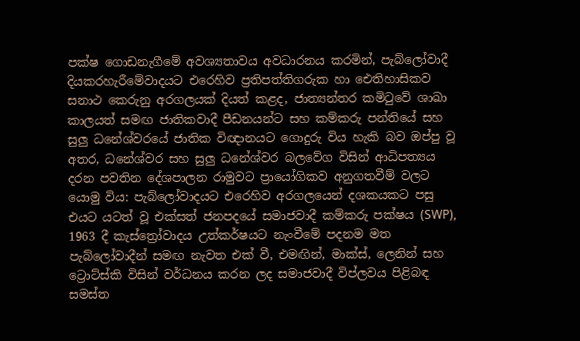පක්ෂ ගොඩනැගීමේ අවශ්‍යතාවය අවධාරනය කරමින්, පැබ්ලෝවාදී දියකරහැරීමේවාදයට එරෙහිව ප්‍රතිපත්තිගරුක හා ඓතිහාසිකව සනාථ කෙරුනු අරගලයක් දියත් කළද, ජාත්‍යන්තර කමිටුවේ ශාඛා කාලයත් සමඟ ජාතිකවාදී පීඩනයන්ට සහ කම්කරු පන්තියේ සහ සුලු ධනේශ්වරයේ ජාතික විඥානයට ගොදුරු විය හැකි බව ඔප්පු වූ අතර, ධනේශ්වර සහ සුලු ධනේශ්වර බලවේග විසින් ආධිපත්‍යය දරන පවතින දේශපාලන රාමුවට ප්‍රායෝගිකව අනුගතවීම් වලට යොමු විය: පැබ්ලෝවාදයට එරෙහිව අරගලයෙන් දශකයකට පසු එයට යටත් වූ එක්සත් ජනපදයේ සමාජවාදී කම්කරු පක්ෂය (SWP), 1963 දී කැස්ත්‍රෝවාදය උත්කර්ෂයට නැංවීමේ පදනම මත පැබ්ලෝවාදීන් සමඟ නැවත එක් වී, එමඟින්, මාක්ස්, ලෙනින් සහ ට්‍රොට්ස්කි විසින් වර්ධනය කරන ලද සමාජවාදී විප්ලවය පිළිබඳ සමස්ත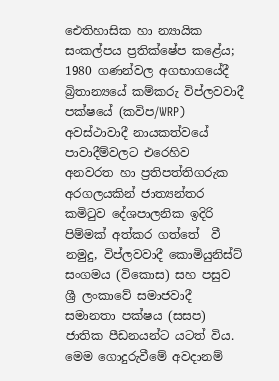ඓතිහාසික හා න්‍යායික සංකල්පය ප්‍රතික්ෂේප කළේය; 1980 ගණන්වල අගභාගයේදී බ්‍රිතාන්‍යයේ කම්කරු විප්ලවවාදී පක්ෂයේ (කවිප/WRP) අවස්ථාවාදී නායකත්වයේ පාවාදීම්වලට එරෙහිව අනවරත හා ප්‍රතිපත්තිගරුක අරගලයකින් ජාත්‍යන්තර කමිටුව දේශපාලනික ඉදිරි පිම්මක් අත්කර ගත්තේ  වී නමුදු, විප්ලවවාදී කොමියුනිස්ට් සංගමය (විකොස) සහ පසුව ශ්‍රී ලංකාවේ සමාජවාදී සමානතා පක්ෂය (සසප) ජාතික පීඩනයන්ට යටත් විය. මෙම ගොදුරුවීමේ අවදානම්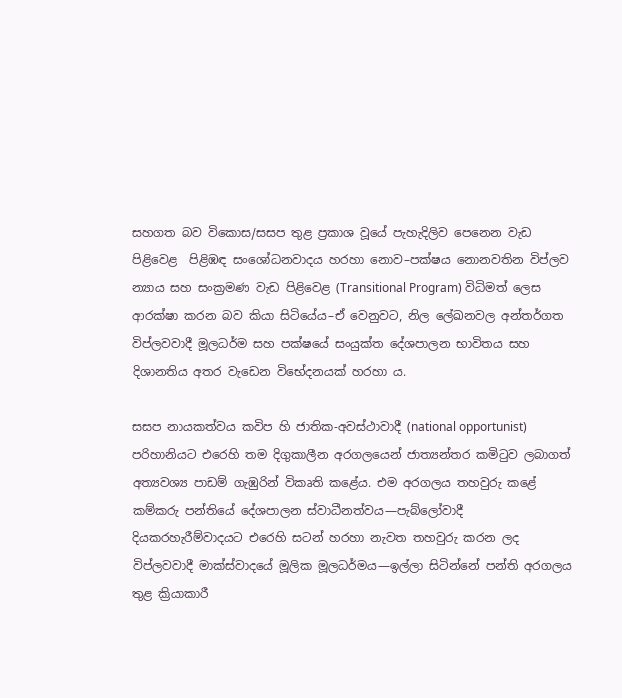සහගත බව විකොස/සසප තුළ ප්‍රකාශ වූයේ පැහැදිලිව පෙනෙන වැඩ පිළිවෙළ  පිළිඹඳ සංශෝධනවාදය හරහා නොව–පක්ෂය නොනවතින විප්ලව න්‍යාය සහ සංක්‍රමණ වැඩ පිළිවෙළ (Transitional Program) විධිමත් ලෙස ආරක්ෂා කරන බව කියා සිටියේය–ඒ වෙනුවට, නිල ලේඛනවල අන්තර්ගත විප්ලවවාදී මූලධර්ම සහ පක්ෂයේ සංයුක්ත දේශපාලන භාවිතය සහ දිශානතිය අතර වැඩෙන විභේදනයක් හරහා ය.

සසප නායකත්වය කවිප හි ජාතික-අවස්ථාවාදී (national opportunist) පරිහානියට එරෙහි තම දිගුකාලීන අරගලයෙන් ජාත්‍යන්තර කමිටුව ලබාගත් අත්‍යවශ්‍ය පාඩම් ගැඹුරින් විකෘති කළේය. එම අරගලය තහවුරු කළේ කම්කරු පන්තියේ දේශපාලන ස්වාධීනත්වය—පැබ්ලෝවාදී දියකරහැරීම්වාදයට එරෙහි සටන් හරහා නැවත තහවුරු කරන ලද විප්ලවවාදී මාක්ස්වාදයේ මූලික මූලධර්මය—ඉල්ලා සිටින්නේ පන්ති අරගලය තුළ ක්‍රියාකාරී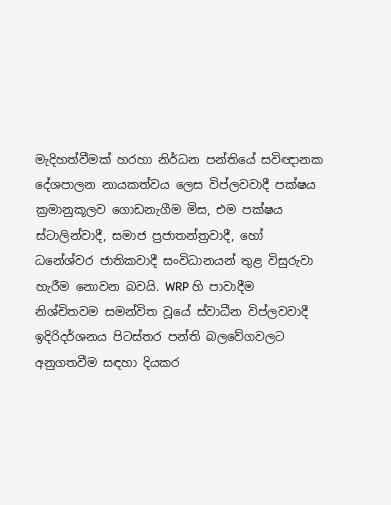මැදිහත්වීමක් හරහා නිර්ධන පන්තියේ සවිඥානක දේශපාලන නායකත්වය ලෙස විප්ලවවාදී පක්ෂය ක්‍රමානුකූලව ගොඩනැගීම මිස, එම පක්ෂය ස්ටාලින්වාදී, සමාජ ප්‍රජාතන්ත්‍රවාදී, හෝ ධනේශ්වර ජාතිකවාදී සංවිධානයන් තුළ විසුරුවා හැරීම නොවන බවයි. WRP හි පාවාදීම නිශ්චිතවම සමන්විත වූයේ ස්වාධීන විප්ලවවාදී ඉදිරිදර්ශනය පිටස්තර පන්ති බලවේගවලට අනුගතවීම සඳහා දියකර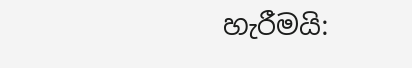හැරීමයි: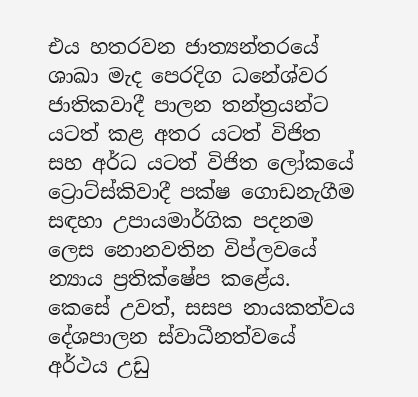එය හතරවන ජාත්‍යන්තරයේ ශාඛා මැද පෙරදිග ධනේශ්වර ජාතිකවාදී පාලන තන්ත්‍රයන්ට යටත් කළ අතර යටත් විජිත සහ අර්ධ යටත් විජිත ලෝකයේ ට්‍රොට්ස්කිවාදී පක්ෂ ගොඩනැගීම සඳහා උපායමාර්ගික පදනම ලෙස නොනවතින විප්ලවයේ න්‍යාය ප්‍රතික්ෂේප කළේය. කෙසේ උවත්, සසප නායකත්වය දේශපාලන ස්වාධීනත්වයේ අර්ථය උඩු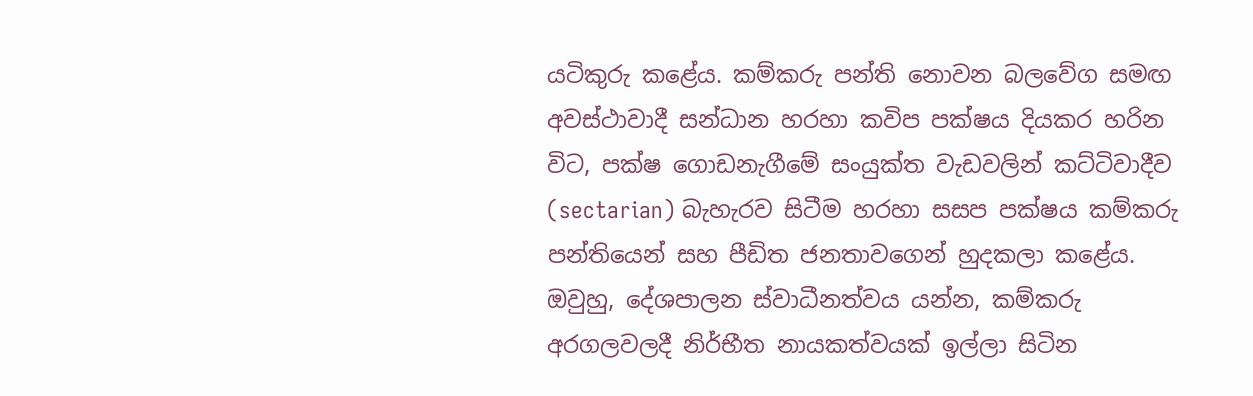යටිකුරු කළේය. කම්කරු පන්ති නොවන බලවේග සමඟ අවස්ථාවාදී සන්ධාන හරහා කවිප පක්ෂය දියකර හරින විට, පක්ෂ ගොඩනැගීමේ සංයුක්ත වැඩවලින් කට්ටිවාදීව (sectarian) බැහැරව සිටීම හරහා සසප පක්ෂය කම්කරු පන්තියෙන් සහ පීඩිත ජනතාවගෙන් හුදකලා කළේය. ඔවුහු, දේශපාලන ස්වාධීනත්වය යන්න, කම්කරු අරගලවලදී නිර්භීත නායකත්වයක් ඉල්ලා සිටින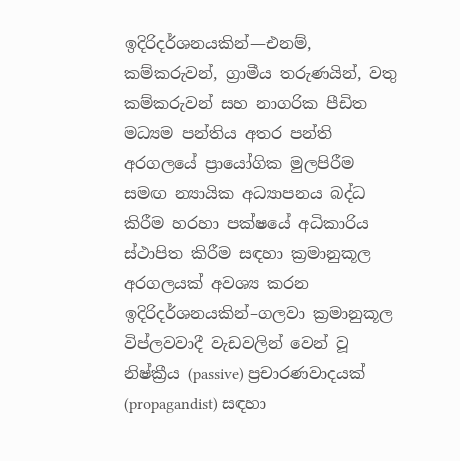ඉදිරිදර්ශනයකින්—එනම්, කම්කරුවන්, ග්‍රාමීය තරුණයින්, වතු කම්කරුවන් සහ නාගරික පීඩිත මධ්‍යම පන්තිය අතර පන්ති අරගලයේ ප්‍රායෝගික මුලපිරීම සමඟ න්‍යායික අධ්‍යාපනය බද්ධ කිරීම හරහා පක්ෂයේ අධිකාරිය ස්ථාපිත කිරීම සඳහා ක්‍රමානුකූල අරගලයක් අවශ්‍ය කරන ඉදිරිදර්ශනයකින්–ගලවා ක්‍රමානුකූල විප්ලවවාදී වැඩවලින් වෙන් වූ නිෂ්ක්‍රීය (passive) ප්‍රචාරණවාදයක් (propagandist) සඳහා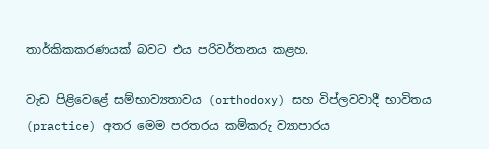තාර්කිකකරණයක් බවට එය පරිවර්තනය කළහ.

වැඩ පිළිවෙළේ සම්භාව්‍යතාවය (orthodoxy) සහ විප්ලවවාදී භාවිතය (practice) අතර මෙම පරතරය කම්කරු ව්‍යාපාරය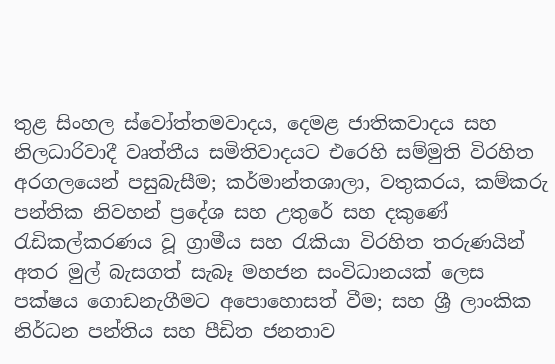තුළ සිංහල ස්වෝත්තමවාදය, දෙමළ ජාතිකවාදය සහ නිලධාරිවාදී වෘත්තීය සමිතිවාදයට එරෙහි සම්මුති විරහිත අරගලයෙන් පසුබැසීම; කර්මාන්තශාලා, වතුකරය, කම්කරු පන්තික නිවහන් ප්‍රදේශ සහ උතුරේ සහ දකුණේ රැඩිකල්කරණය වූ ග්‍රාමීය සහ රැකියා විරහිත තරුණයින් අතර මුල් බැසගත් සැබෑ මහජන සංවිධානයක් ලෙස පක්ෂය ගොඩනැගීමට අපොහොසත් වීම; සහ ශ්‍රී ලාංකික නිර්ධන පන්තිය සහ පීඩිත ජනතාව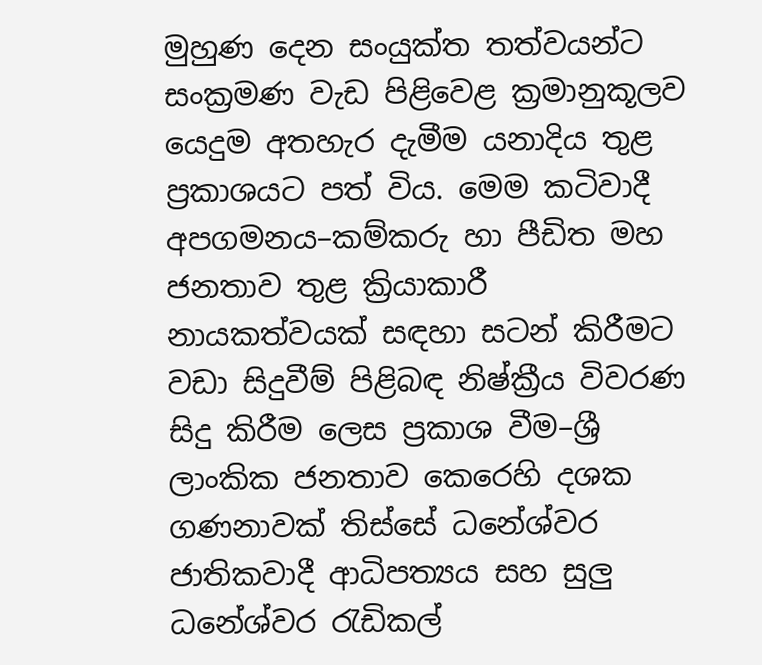මුහුණ දෙන සංයුක්ත තත්වයන්ට සංක්‍රමණ වැඩ පිළිවෙළ ක්‍රමානුකූලව යෙදුම අතහැර දැමීම යනාදිය තුළ ප්‍රකාශයට පත් විය. මෙම කටිවාදී අපගමනය–කම්කරු හා පීඩිත මහ ජනතාව තුළ ක්‍රියාකාරී නායකත්වයක් සඳහා සටන් කිරීමට වඩා සිදුවීම් පිළිබඳ නිෂ්ක්‍රීය විවරණ සිදු කිරීම ලෙස ප්‍රකාශ වීම–ශ්‍රී ලාංකික ජනතාව කෙරෙහි දශක ගණනාවක් තිස්සේ ධනේශ්වර ජාතිකවාදී ආධිපත්‍යය සහ සුලු ධනේශ්වර රැඩිකල්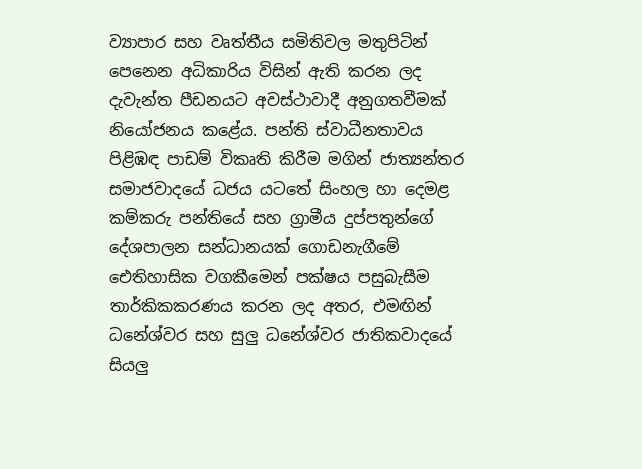ව්‍යාපාර සහ වෘත්තීය සමිතිවල මතුපිටින් පෙනෙන අධිකාරිය විසින් ඇති කරන ලද දැවැන්ත පීඩනයට අවස්ථාවාදී අනුගතවීමක් නියෝජනය කළේය. පන්ති ස්වාධීනතාවය පිළිඹඳ පාඩම් විකෘති කිරීම මගින් ජාත්‍යන්තර සමාජවාදයේ ධජය යටතේ සිංහල හා දෙමළ කම්කරු පන්තියේ සහ ග්‍රාමීය දුප්පතුන්ගේ දේශපාලන සන්ධානයක් ගොඩනැගීමේ ඓතිහාසික වගකීමෙන් පක්ෂය පසුබැසීම තාර්කිකකරණය කරන ලද අතර, එමඟින් ධනේශ්වර සහ සුලු ධනේශ්වර ජාතිකවාදයේ සියලු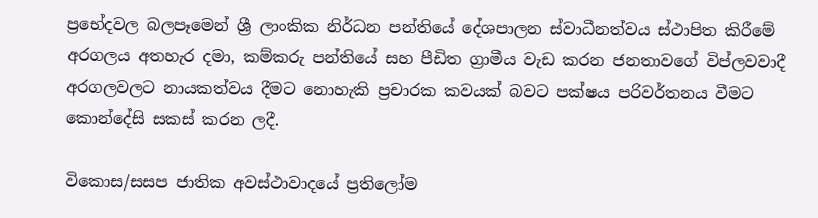ප්‍රභේදවල බලපෑමෙන් ශ්‍රී ලාංකික නිර්ධන පන්තියේ දේශපාලන ස්වාධීනත්වය ස්ථාපිත කිරීමේ අරගලය අතහැර දමා, කම්කරු පන්තියේ සහ පීඩිත ග්‍රාමීය වැඩ කරන ජනතාවගේ විප්ලවවාදී අරගලවලට නායකත්වය දීමට නොහැකි ප්‍රචාරක කවයක් බවට පක්ෂය පරිවර්තනය වීමට කොන්දේසි සකස් කරන ලදී.

විකොස/සසප ජාතික අවස්ථාවාදයේ ප්‍රතිලෝම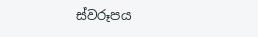ස්වරූපය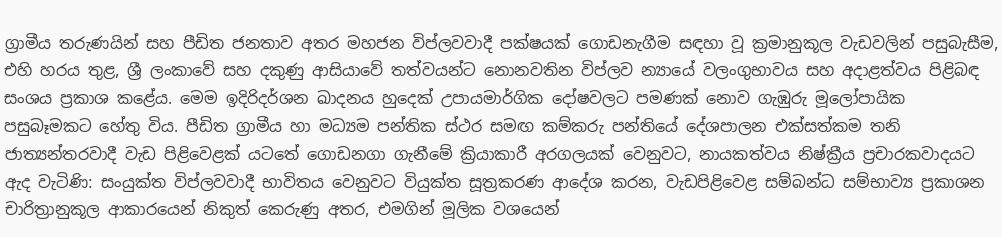ග්‍රාමීය තරුණයින් සහ පීඩිත ජනතාව අතර මහජන විප්ලවවාදී පක්ෂයක් ගොඩනැගීම සඳහා වූ ක්‍රමානුකූල වැඩවලින් පසුබැසීම, එහි හරය තුළ, ශ්‍රී ලංකාවේ සහ දකුණු ආසියාවේ තත්වයන්ට නොනවතින විප්ලව න්‍යායේ වලංගුභාවය සහ අදාළත්වය පිළිබඳ සංශය ප්‍රකාශ කළේය. මෙම ඉදිරිදර්ශන ඛාදනය හුදෙක් උපායමාර්ගික දෝෂවලට පමණක් නොව ගැඹුරු මූලෝපායික පසුබෑමකට හේතු විය. පීඩිත ග්‍රාමීය හා මධ්‍යම පන්තික ස්ථර සමඟ කම්කරු පන්තියේ දේශපාලන එක්සත්කම තනි ජාත්‍යන්තරවාදී වැඩ පිළිවෙළක් යටතේ ගොඩනගා ගැනීමේ ක්‍රියාකාරී අරගලයක් වෙනුවට, නායකත්වය නිෂ්ක්‍රීය ප්‍රචාරකවාදයට ඇද වැටිණි: සංයුක්ත විප්ලවවාදී භාවිතය වෙනුවට වියුක්ත සූත්‍රකරණ ආදේශ කරන, වැඩපිළිවෙළ සම්බන්ධ සම්භාව්‍ය ප්‍රකාශන චාරිත්‍රානුකූල ආකාරයෙන් නිකුත් කෙරුණු අතර, එමගින් මූලික වශයෙන්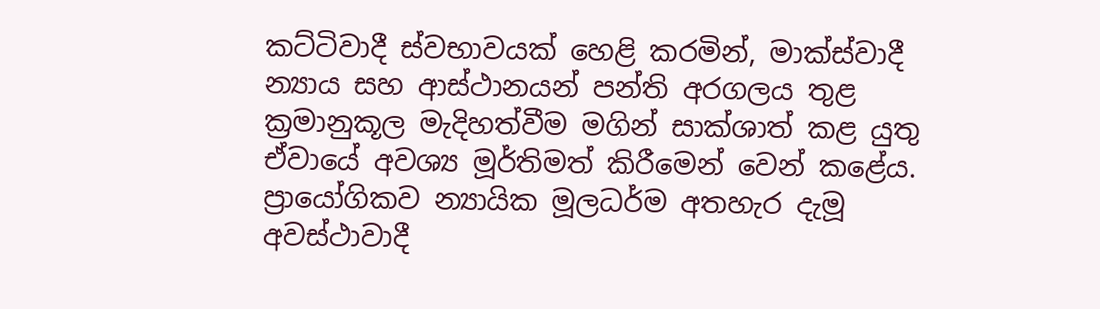කට්ටිවාදී ස්වභාවයක් හෙළි කරමින්, මාක්ස්වාදී න්‍යාය සහ ආස්ථානයන් පන්ති අරගලය තුළ ක්‍රමානුකූල මැදිහත්වීම මගින් සාක්ශාත් කළ යුතු ඒවායේ අවශ්‍ය මූර්තිමත් කිරීමෙන් වෙන් කළේය. ප්‍රායෝගිකව න්‍යායික මූලධර්ම අතහැර දැමූ අවස්ථාවාදී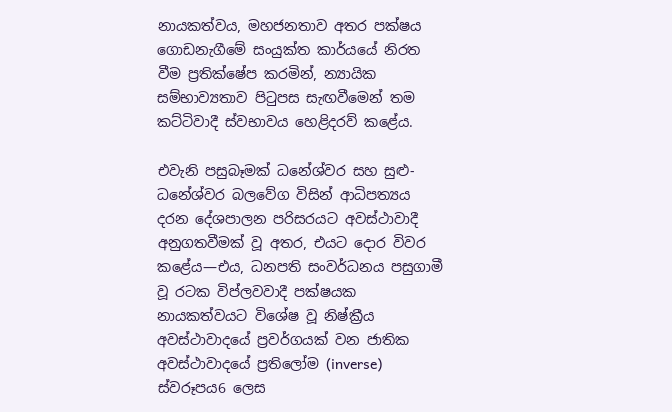නායකත්වය, මහජනතාව අතර පක්ෂය ගොඩනැගීමේ සංයුක්ත කාර්යයේ නිරත වීම ප්‍රතික්ෂේප කරමින්, න්‍යායික සම්භාව්‍යතාව පිටුපස සැඟවීමෙන් තම කට්ටිවාදී ස්වභාවය හෙළිදරව් කළේය.

එවැනි පසුබෑමක් ධනේශ්වර සහ සුළු-ධනේශ්වර බලවේග විසින් ආධිපත්‍යය දරන දේශපාලන පරිසරයට අවස්ථාවාදී අනුගතවීමක් වූ අතර, එයට දොර විවර කළේය—එය, ධනපති සංවර්ධනය පසුගාමී වූ රටක විප්ලවවාදී පක්ෂයක නායකත්වයට විශේෂ වූ නිෂ්ක්‍රීය අවස්ථාවාදයේ ප්‍රවර්ගයක් වන ජාතික අවස්ථාවාදයේ ප්‍රතිලෝම (inverse) ස්වරූපය6 ලෙස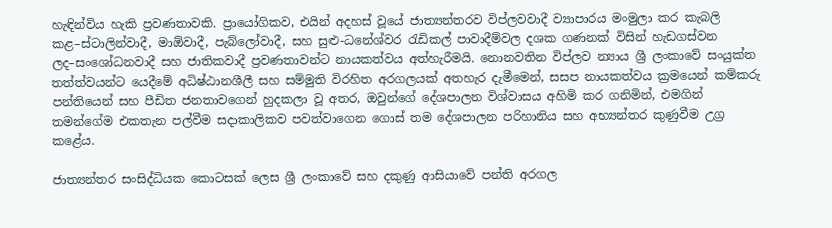හැඳින්විය හැකි ප්‍රවණතාවකි. ප්‍රායෝගිකව, එයින් අදහස් වූයේ ජාත්‍යන්තරව විප්ලවවාදී ව්‍යාපාරය මංමුලා කර කැබලි කළ–ස්ටාලින්වාදී, මාඕවාදී, පැබ්ලෝවාදී, සහ සුළු-ධනේශ්වර රැඩිකල් පාවාදීම්වල දශක ගණනක් විසින් හැඩගස්වන ලද–සංශෝධනවාදී සහ ජාතිකවාදී ප්‍රවණතාවන්ට නායකත්වය අත්හැරීමයි. නොනවතින විප්ලව න්‍යාය ශ්‍රී ලංකාවේ සංයුක්ත තත්ත්වයන්ට යෙදීමේ අධිෂ්ඨානශීලී සහ සම්මුති විරහිත අරගලයක් අතහැර දැමීමෙන්, සසප නායකත්වය ක්‍රමයෙන් කම්කරු පන්තියෙන් සහ පීඩිත ජනතාවගෙන් හුදකලා වූ අතර, ඔවුන්ගේ දේශපාලන විශ්වාසය අහිමි කර ගනිමින්, එමගින් තමන්ගේම එකතැන පල්වීම සදාකාලිකව පවත්වාගෙන ගොස් තම දේශපාලන පරිහානිය සහ අභ්‍යන්තර කුණුවීම උග්‍ර කළේය.

ජාත්‍යන්තර සංසිද්ධියක කොටසක් ලෙස ශ්‍රී ලංකාවේ සහ දකුණු ආසියාවේ පන්ති අරගල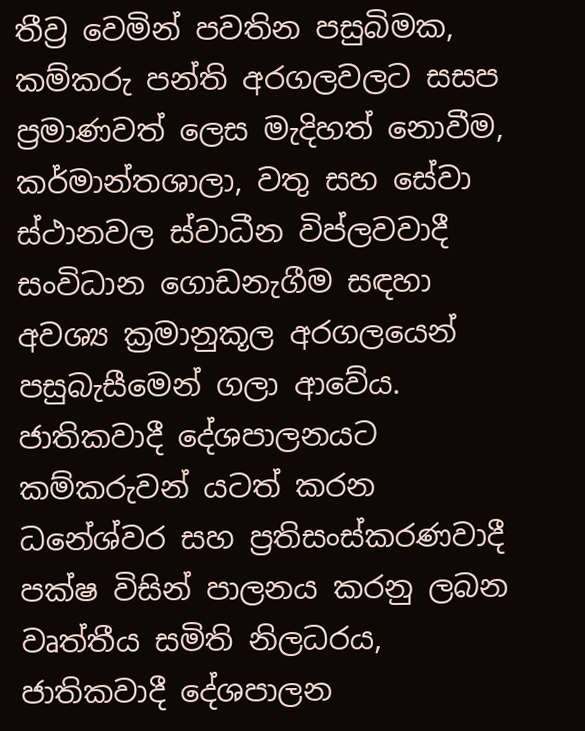තීව්‍ර වෙමින් පවතින පසුබිමක, කම්කරු පන්ති අරගලවලට සසප ප්‍රමාණවත් ලෙස මැදිහත් නොවීම, කර්මාන්තශාලා, වතු සහ සේවා ස්ථානවල ස්වාධීන විප්ලවවාදී සංවිධාන ගොඩනැගීම සඳහා අවශ්‍ය ක්‍රමානුකූල අරගලයෙන් පසුබැසීමෙන් ගලා ආවේය. ජාතිකවාදී දේශපාලනයට කම්කරුවන් යටත් කරන ධනේශ්වර සහ ප්‍රතිසංස්කරණවාදී පක්ෂ විසින් පාලනය කරනු ලබන වෘත්තීය සමිති නිලධරය, ජාතිකවාදී දේශපාලන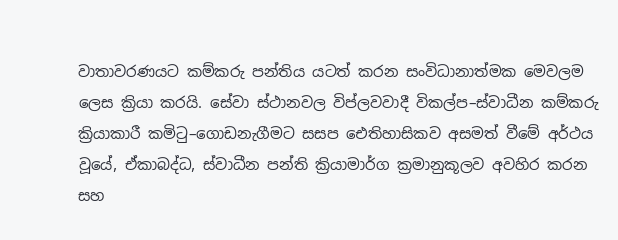වාතාවරණයට කම්කරු පන්තිය යටත් කරන සංවිධානාත්මක මෙවලම ලෙස ක්‍රියා කරයි. සේවා ස්ථානවල විප්ලවවාදී විකල්ප–ස්වාධීන කම්කරු ක්‍රියාකාරී කමිටු–ගොඩනැගීමට සසප ඓතිහාසිකව අසමත් වීමේ අර්ථය වූයේ, ඒකාබද්ධ, ස්වාධීන පන්ති ක්‍රියාමාර්ග ක්‍රමානුකූලව අවහිර කරන සහ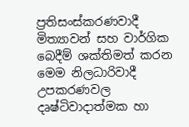ප්‍රතිසංස්කරණවාදී මිත්‍යාවන් සහ වාර්ගික බෙදීම් ශක්තිමත් කරන මෙම නිලධාරිවාදී උපකරණවල දෘෂ්ටිවාදාත්මක හා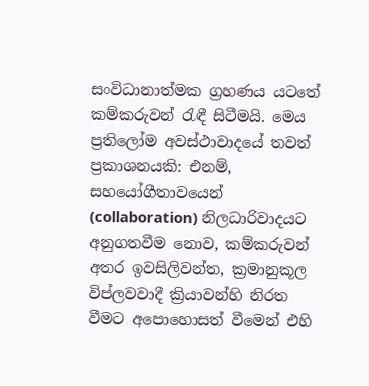සංවිධානාත්මක ග්‍රහණය යටතේ කම්කරුවන් රැඳී සිටීමයි. මෙය ප්‍රතිලෝම අවස්ථාවාදයේ තවත් ප්‍රකාශනයකි: එනම්, සහයෝගීතාවයෙන් (collaboration) නිලධාරිවාදයට අනුගතවීම නොව, කම්කරුවන් අතර ඉවසිලිවන්ත, ක්‍රමානුකූල විප්ලවවාදී ක්‍රියාවන්හි නිරත වීමට අපොහොසත් වීමෙන් එහි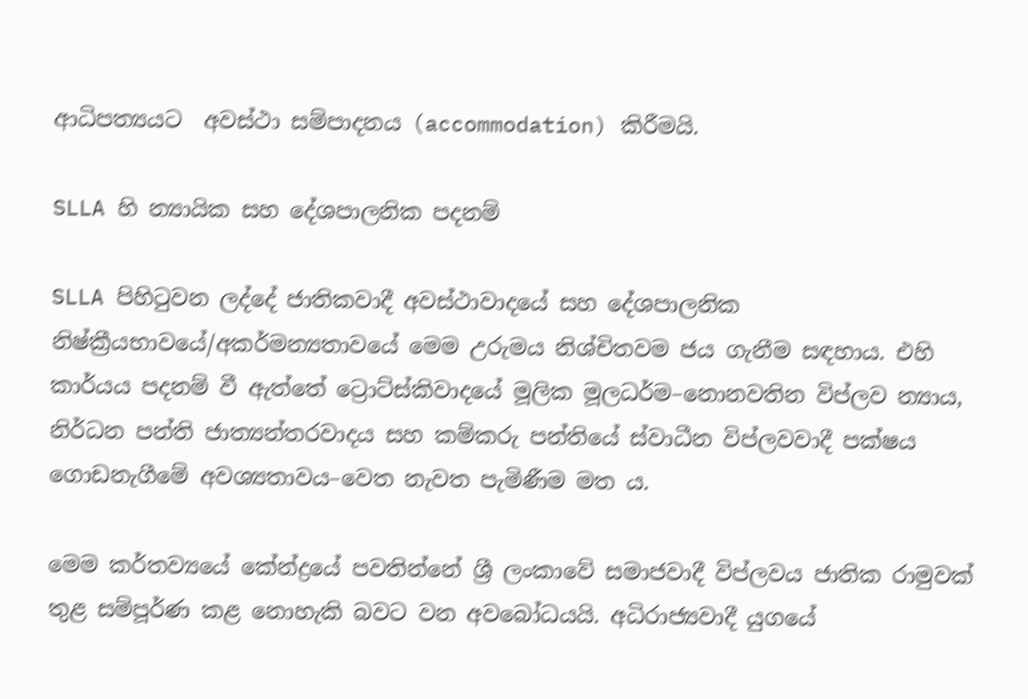ආධිපත්‍යයට  අවස්ථා සම්පාදනය (accommodation) කිරීමයි.

SLLA හි න්‍යායික සහ දේශපාලනික පදනම්

SLLA පිහිටුවන ලද්දේ ජාතිකවාදී අවස්ථාවාදයේ සහ දේශපාලනික නිෂ්ක්‍රීයභාවයේ/අකර්මන්‍යතාවයේ මෙම උරුමය නිශ්චිතවම ජය ගැනීම සඳහාය. එහි කාර්යය පදනම් වී ඇත්තේ ට්‍රොට්ස්කිවාදයේ මූලික මූලධර්ම–නොනවතින විප්ලව න්‍යාය, නිර්ධන පන්ති ජාත්‍යන්තරවාදය සහ කම්කරු පන්තියේ ස්වාධීන විප්ලවවාදී පක්ෂය ගොඩනැගීමේ අවශ්‍යතාවය–වෙත නැවත පැමිණීම මත ය.

මෙම කර්තව්‍යයේ කේන්ද්‍රයේ පවතින්නේ ශ්‍රී ලංකාවේ සමාජවාදී විප්ලවය ජාතික රාමුවක් තුළ සම්පූර්ණ කළ නොහැකි බවට වන අවබෝධයයි. අධිරාජ්‍යවාදී යුගයේ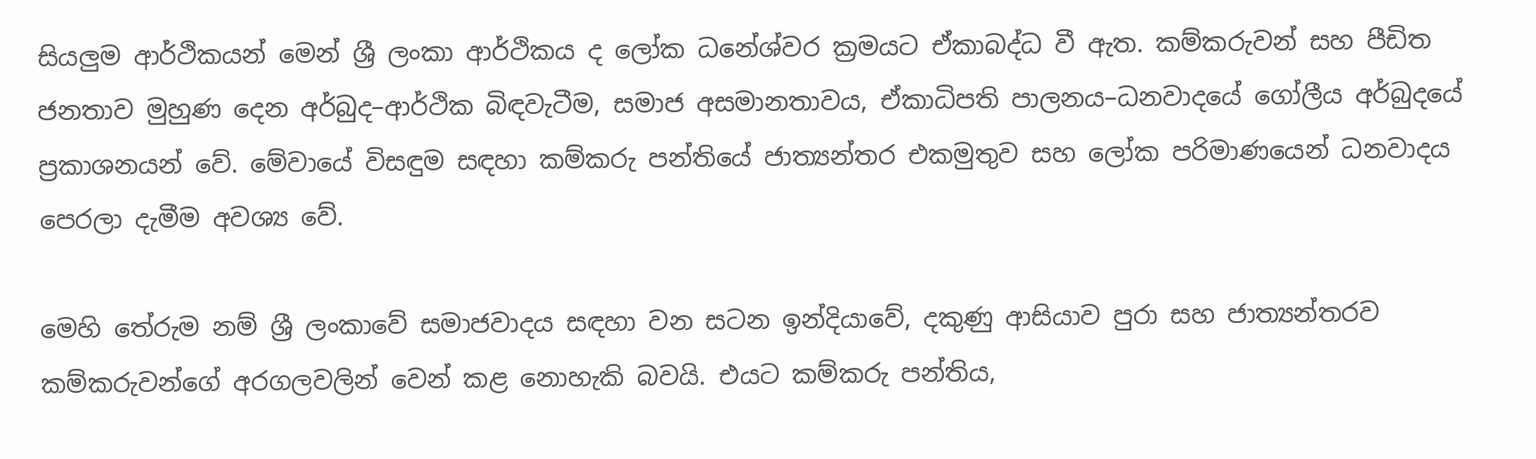සියලුම ආර්ථිකයන් මෙන් ශ්‍රී ලංකා ආර්ථිකය ද ලෝක ධනේශ්වර ක්‍රමයට ඒකාබද්ධ වී ඇත. කම්කරුවන් සහ පීඩිත ජනතාව මුහුණ දෙන අර්බුද–ආර්ථික බිඳවැටීම, සමාජ අසමානතාවය, ඒකාධිපති පාලනය–ධනවාදයේ ගෝලීය අර්බුදයේ ප්‍රකාශනයන් වේ. මේවායේ විසඳුම සඳහා කම්කරු පන්තියේ ජාත්‍යන්තර එකමුතුව සහ ලෝක පරිමාණයෙන් ධනවාදය පෙරලා දැමීම අවශ්‍ය වේ.

මෙහි තේරුම නම් ශ්‍රී ලංකාවේ සමාජවාදය සඳහා වන සටන ඉන්දියාවේ, දකුණු ආසියාව පුරා සහ ජාත්‍යන්තරව කම්කරුවන්ගේ අරගලවලින් වෙන් කළ නොහැකි බවයි. එයට කම්කරු පන්තිය,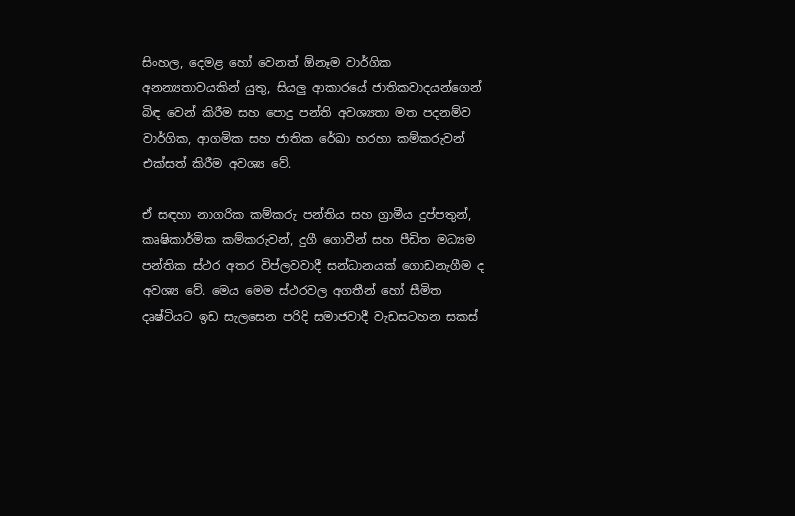සිංහල, දෙමළ හෝ වෙනත් ඕනෑම වාර්ගික අනන්‍යතාවයකින් යුතු, සියලු ආකාරයේ ජාතිකවාදයන්ගෙන් බිඳ වෙන් කිරීම සහ පොදු පන්ති අවශ්‍යතා මත පදනම්ව වාර්ගික, ආගමික සහ ජාතික රේඛා හරහා කම්කරුවන් එක්සත් කිරීම අවශ්‍ය වේ.

ඒ සඳහා නාගරික කම්කරු පන්තිය සහ ග්‍රාමීය දුප්පතුන්, කෘෂිකාර්මික කම්කරුවන්, දුගී ගොවීන් සහ පීඩිත මධ්‍යම පන්තික ස්ථර අතර විප්ලවවාදී සන්ධානයක් ගොඩනැගීම ද අවශ්‍ය වේ. මෙය මෙම ස්ථරවල අගතීන් හෝ සීමිත දෘෂ්ටියට ඉඩ සැලසෙන පරිදි සමාජවාදී වැඩසටහන සකස්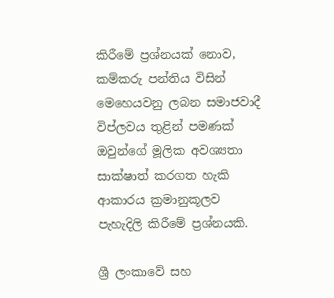කිරීමේ ප්‍රශ්නයක් නොව, කම්කරු පන්තිය විසින් මෙහෙයවනු ලබන සමාජවාදී විප්ලවය තුළින් පමණක් ඔවුන්ගේ මූලික අවශ්‍යතා සාක්ෂාත් කරගත හැකි ආකාරය ක්‍රමානුකූලව පැහැදිලි කිරීමේ ප්‍රශ්නයකි.

ශ්‍රී ලංකාවේ සහ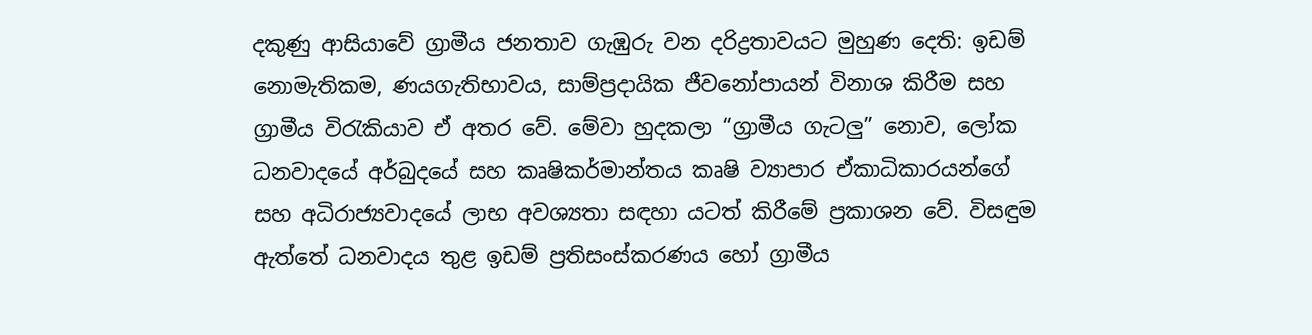දකුණු ආසියාවේ ග්‍රාමීය ජනතාව ගැඹුරු වන දරිද්‍රතාවයට මුහුණ දෙති: ඉඩම් නොමැතිකම, ණයගැතිභාවය, සාම්ප්‍රදායික ජීවනෝපායන් විනාශ කිරීම සහ ග්‍රාමීය විරැකියාව ඒ අතර වේ. මේවා හුදකලා “ග්‍රාමීය ගැටලු” නොව, ලෝක ධනවාදයේ අර්බුදයේ සහ කෘෂිකර්මාන්තය කෘෂි ව්‍යාපාර ඒකාධිකාරයන්ගේ සහ අධිරාජ්‍යවාදයේ ලාභ අවශ්‍යතා සඳහා යටත් කිරීමේ ප්‍රකාශන වේ. විසඳුම ඇත්තේ ධනවාදය තුළ ඉඩම් ප්‍රතිසංස්කරණය හෝ ග්‍රාමීය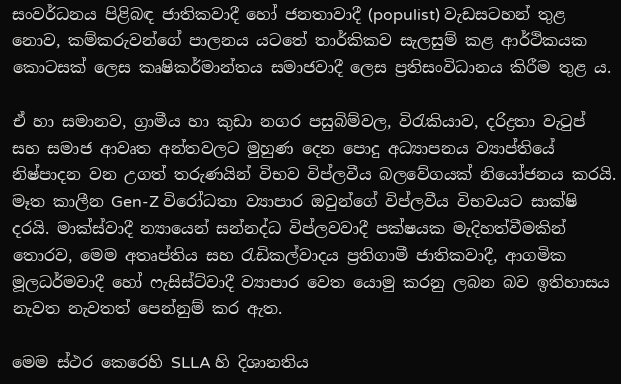සංවර්ධනය පිළිබඳ ජාතිකවාදී හෝ ජනතාවාදී (populist) වැඩසටහන් තුළ නොව, කම්කරුවන්ගේ පාලනය යටතේ තාර්කිකව සැලසුම් කළ ආර්ථිකයක කොටසක් ලෙස කෘෂිකර්මාන්තය සමාජවාදී ලෙස ප්‍රතිසංවිධානය කිරීම තුළ ය.

ඒ හා සමානව, ග්‍රාමීය හා කුඩා නගර පසුබිම්වල, විරැකියාව, දරිද්‍රතා වැටුප් සහ සමාජ ආවෘත අන්තවලට මුහුණ දෙන පොදු අධ්‍යාපනය ව්‍යාප්තියේ නිෂ්පාදන වන උගත් තරුණයින් විභව විප්ලවීය බලවේගයක් නියෝජනය කරයි. මෑත කාලීන Gen-Z විරෝධතා ව්‍යාපාර ඔවුන්ගේ විප්ලවීය විභවයට සාක්ෂි දරයි. මාක්ස්වාදී න්‍යායෙන් සන්නද්ධ විප්ලවවාදී පක්ෂයක මැදිහත්වීමකින් තොරව, මෙම අතෘප්තිය සහ රැඩිකල්වාදය ප්‍රතිගාමී ජාතිකවාදී, ආගමික මූලධර්මවාදී හෝ ෆැසිස්ට්වාදී ව්‍යාපාර වෙත යොමු කරනු ලබන බව ඉතිහාසය නැවත නැවතත් පෙන්නුම් කර ඇත.

මෙම ස්ථර කෙරෙහි SLLA හි දිශානතිය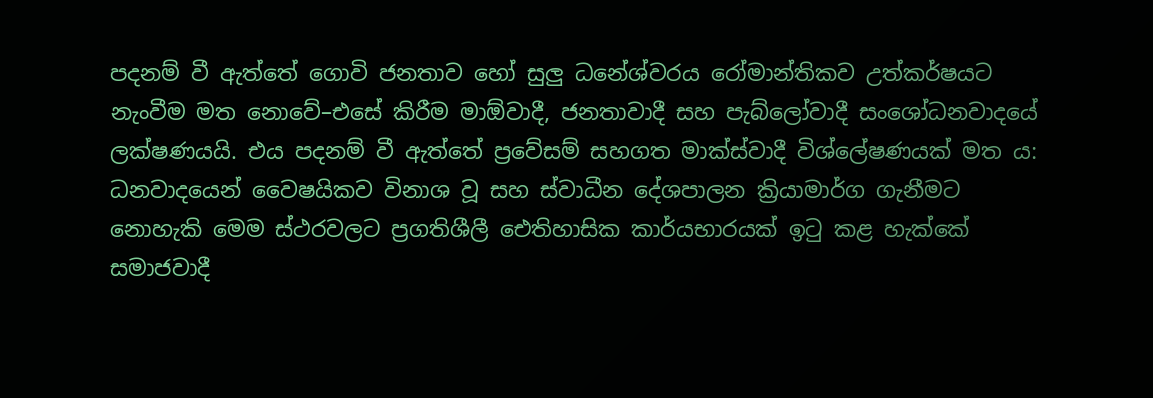පදනම් වී ඇත්තේ ගොවි ජනතාව හෝ සුලු ධනේශ්වරය රෝමාන්තිකව උත්කර්ෂයට නැංවීම මත නොවේ–එසේ කිරීම මාඕවාදී, ජනතාවාදී සහ පැබ්ලෝවාදී සංශෝධනවාදයේ ලක්ෂණයයි. එය පදනම් වී ඇත්තේ ප්‍රවේසම් සහගත මාක්ස්වාදී විශ්ලේෂණයක් මත ය: ධනවාදයෙන් වෛෂයිකව විනාශ වූ සහ ස්වාධීන දේශපාලන ක්‍රියාමාර්ග ගැනීමට නොහැකි මෙම ස්ථරවලට ප්‍රගතිශීලී ඓතිහාසික කාර්යභාරයක් ඉටු කළ හැක්කේ සමාජවාදී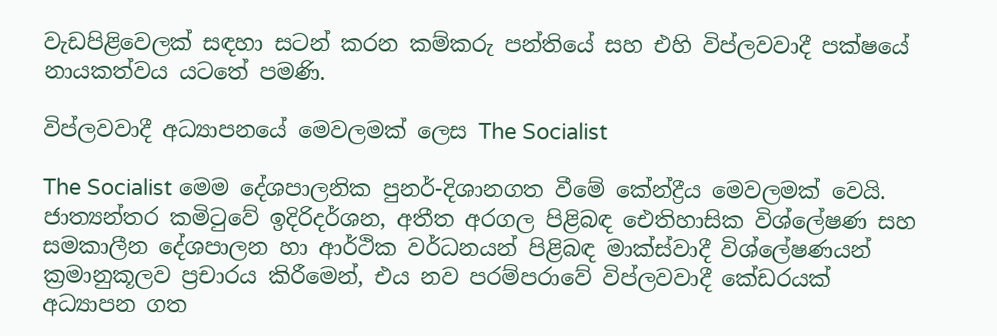වැඩපිළිවෙලක් සඳහා සටන් කරන කම්කරු පන්තියේ සහ එහි විප්ලවවාදී පක්ෂයේ නායකත්වය යටතේ පමණි.

විප්ලවවාදී අධ්‍යාපනයේ මෙවලමක් ලෙස The Socialist

The Socialist මෙම දේශපාලනික පුනර්-දිශානගත වීමේ කේන්ද්‍රීය මෙවලමක් වෙයි. ජාත්‍යන්තර කමිටුවේ ඉදිරිදර්ශන, අතීත අරගල පිළිබඳ ඓතිහාසික විශ්ලේෂණ සහ සමකාලීන දේශපාලන හා ආර්ථික වර්ධනයන් පිළිබඳ මාක්ස්වාදී විශ්ලේෂණයන් ක්‍රමානුකූලව ප්‍රචාරය කිරීමෙන්, එය නව පරම්පරාවේ විප්ලවවාදී කේඩරයක් අධ්‍යාපන ගත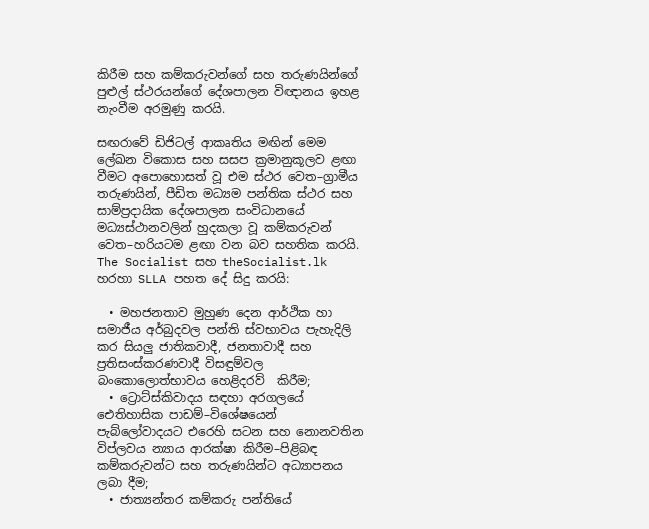කිරීම සහ කම්කරුවන්ගේ සහ තරුණයින්ගේ පුළුල් ස්ථරයන්ගේ දේශපාලන විඥානය ඉහළ නැංවීම අරමුණු කරයි.

සඟරාවේ ඩිජිටල් ආකෘතිය මඟින් මෙම ලේඛන විකොස සහ සසප ක්‍රමානුකූලව ළඟා වීමට අපොහොසත් වූ එම ස්ථර වෙත–ග්‍රාමීය තරුණයින්, පීඩිත මධ්‍යම පන්තික ස්ථර සහ සාම්ප්‍රදායික දේශපාලන සංවිධානයේ මධ්‍යස්ථානවලින් හුදකලා වූ කම්කරුවන් වෙත–හරියටම ළඟා වන බව සහතික කරයි. The Socialist සහ theSocialist.lk හරහා SLLA පහත දේ සිදු කරයි:

  • මහජනතාව මුහුණ දෙන ආර්ථික හා සමාජීය අර්බුදවල පන්ති ස්වභාවය පැහැදිලි කර සියලු ජාතිකවාදී, ජනතාවාදී සහ ප්‍රතිසංස්කරණවාදී විසඳුම්වල බංකොලොත්භාවය හෙළිදරව්  කිරීම;
  • ට්‍රොට්ස්කිවාදය සඳහා අරගලයේ ඓතිහාසික පාඩම්–විශේෂයෙන් පැබ්ලෝවාදයට එරෙහි සටන සහ නොනවතින විප්ලවය න්‍යාය ආරක්ෂා කිරීම–පිළිබඳ කම්කරුවන්ට සහ තරුණයින්ට අධ්‍යාපනය ලබා දීම;
  • ජාත්‍යන්තර කම්කරු පන්තියේ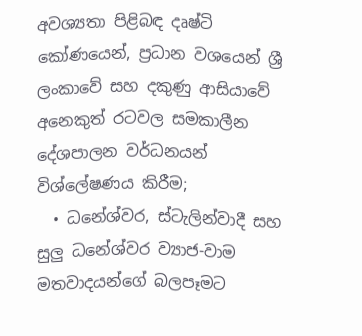අවශ්‍යතා පිළිබඳ දෘෂ්ටි කෝණයෙන්, ප්‍රධාන වශයෙන් ශ්‍රී ලංකාවේ සහ දකුණු ආසියාවේ අනෙකුත් රටවල සමකාලීන දේශපාලන වර්ධනයන් විශ්ලේෂණය කිරීම;
  • ධනේශ්වර, ස්ටැලින්වාදී සහ සුලු ධනේශ්වර ව්‍යාජ-වාම මතවාදයන්ගේ බලපෑමට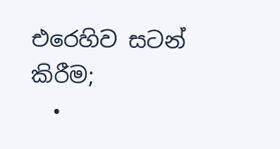එරෙහිව සටන් කිරීම;
  •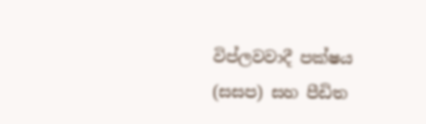විප්ලවවාදී පක්ෂය (සසප) සහ පීඩිත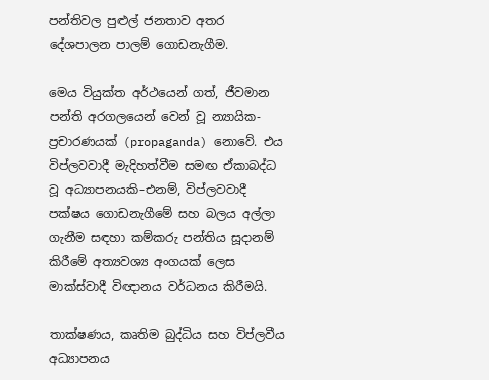පන්තිවල පුළුල් ජනතාව අතර දේශපාලන පාලම් ගොඩනැගීම.

මෙය වියුක්ත අර්ථයෙන් ගත්, ජීවමාන පන්ති අරගලයෙන් වෙන් වූ න්‍යායික-ප්‍රචාරණයක් (propaganda) නොවේ. එය විප්ලවවාදී මැදිහත්වීම සමඟ ඒකාබද්ධ වූ අධ්‍යාපනයකි–එනම්, විප්ලවවාදී පක්ෂය ගොඩනැගීමේ සහ බලය අල්ලා ගැනීම සඳහා කම්කරු පන්තිය සූදානම් කිරීමේ අත්‍යවශ්‍ය අංගයක් ලෙස මාක්ස්වාදී විඥානය වර්ධනය කිරීමයි.

තාක්ෂණය, කෘතිම බුද්ධිය සහ විප්ලවීය අධ්‍යාපනය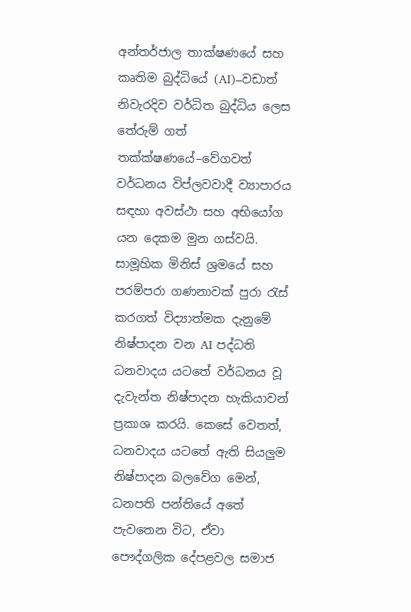අන්තර්ජාල තාක්ෂණයේ සහ කෘතිම බුද්ධියේ (AI)–වඩාත් නිවැරදිව වර්ධිත බුද්ධිය ලෙස තේරුම් ගත් තක්ක්ෂණයේ–වේගවත් වර්ධනය විප්ලවවාදී ව්‍යාපාරය සඳහා අවස්ථා සහ අභියෝග යන දෙකම මුන ගස්වයි. සාමූහික මිනිස් ශ්‍රමයේ සහ පරම්පරා ගණනාවක් පුරා රැස් කරගත් විද්‍යාත්මක දැනුමේ නිෂ්පාදන වන AI පද්ධති ධනවාදය යටතේ වර්ධනය වූ දැවැන්ත නිෂ්පාදන හැකියාවන් ප්‍රකාශ කරයි. කෙසේ වෙතත්, ධනවාදය යටතේ ඇති සියලුම නිෂ්පාදන බලවේග මෙන්, ධනපති පන්තියේ අතේ පැවතෙන විට, ඒවා පෞද්ගලික දේපළවල සමාජ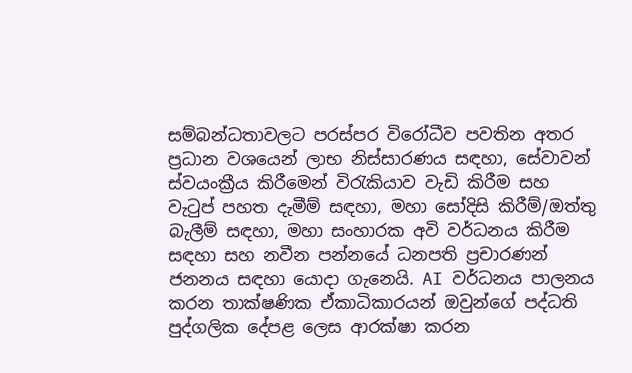සම්බන්ධතාවලට පරස්පර විරෝධීව පවතින අතර ප්‍රධාන වශයෙන් ලාභ නිස්සාරණය සඳහා, සේවාවන් ස්වයංක්‍රීය කිරීමෙන් විරැකියාව වැඩි කිරීම සහ වැටුප් පහත දැමීම් සඳහා, මහා සෝදිසි කිරීම්/ඔත්තු බැලීම් සඳහා, මහා සංහාරක අවි වර්ධනය කිරීම සඳහා සහ නවීන පන්නයේ ධනපති ප්‍රචාරණන් ජනනය සඳහා යොදා ගැනෙයි. AI වර්ධනය පාලනය කරන තාක්ෂණික ඒකාධිකාරයන් ඔවුන්ගේ පද්ධති පුද්ගලික දේපළ ලෙස ආරක්ෂා කරන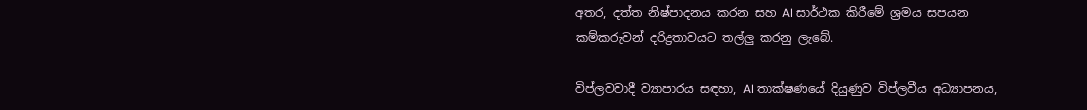අතර, දත්ත නිෂ්පාදනය කරන සහ AI සාර්ථක කිරීමේ ශ්‍රමය සපයන කම්කරුවන් දරිද්‍රතාවයට තල්ලු කරනු ලැබේ.

විප්ලවවාදී ව්‍යාපාරය සඳහා, AI තාක්ෂණයේ දියුණුව විප්ලවීය අධ්‍යාපනය,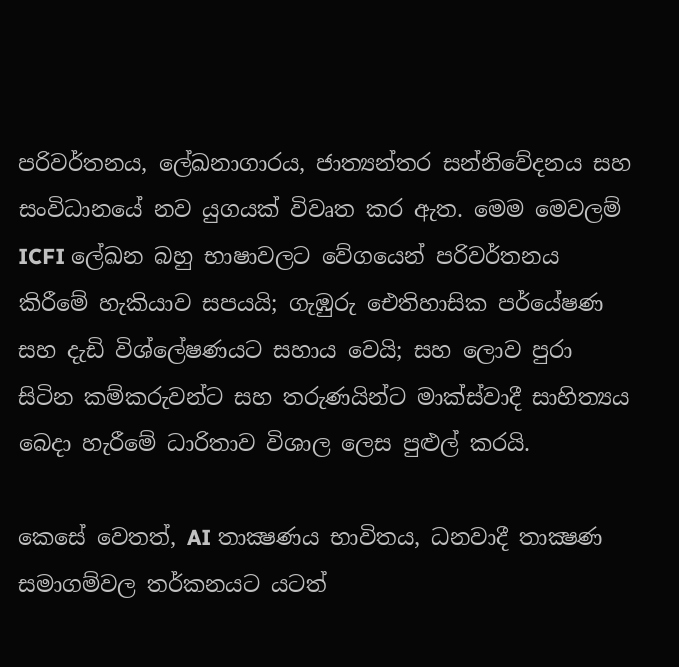පරිවර්තනය, ලේඛනාගාරය, ජාත්‍යන්තර සන්නිවේදනය සහ සංවිධානයේ නව යුගයක් විවෘත කර ඇත. මෙම මෙවලම් ICFI ලේඛන බහු භාෂාවලට වේගයෙන් පරිවර්තනය කිරීමේ හැකියාව සපයයි; ගැඹුරු ඓතිහාසික පර්යේෂණ සහ දැඩි විශ්ලේෂණයට සහාය වෙයි; සහ ලොව පුරා සිටින කම්කරුවන්ට සහ තරුණයින්ට මාක්ස්වාදී සාහිත්‍යය බෙදා හැරීමේ ධාරිතාව විශාල ලෙස පුළුල් කරයි.

කෙසේ වෙතත්, AI තාක්‍ෂණය භාවිතය, ධනවාදී තාක්‍ෂණ සමාගම්වල තර්කනයට යටත්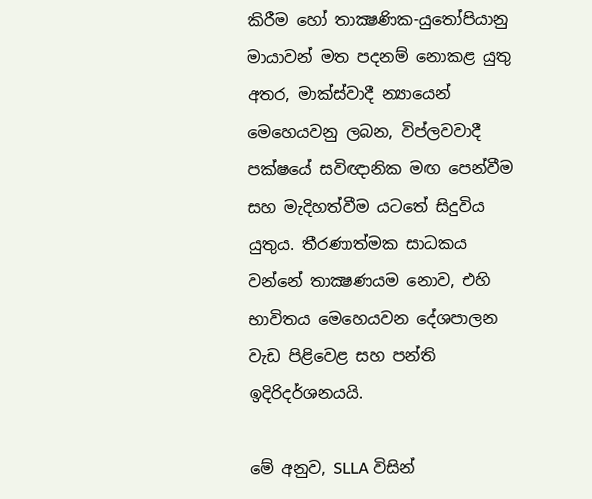කිරීම හෝ තාක්‍ෂණික-යුතෝපියානු මායාවන් මත පදනම් නොකළ යුතු අතර, මාක්ස්වාදී න්‍යායෙන් මෙහෙයවනු ලබන, විප්ලවවාදී පක්ෂයේ සවිඥානික මඟ පෙන්වීම සහ මැදිහත්වීම යටතේ සිදුවිය යුතුය. තීරණාත්මක සාධකය වන්නේ තාක්‍ෂණයම නොව, එහි භාවිතය මෙහෙයවන දේශපාලන වැඩ පිළිවෙළ සහ පන්ති ඉදිරිදර්ශනයයි.

මේ අනුව, SLLA විසින්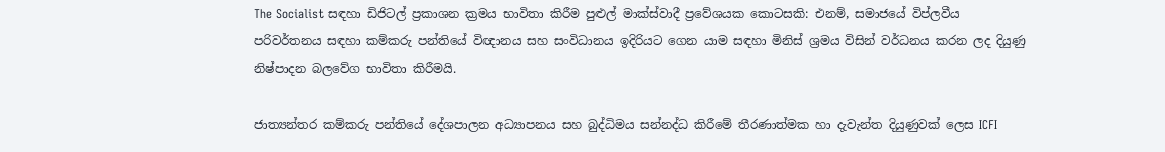The Socialist සඳහා ඩිජිටල් ප්‍රකාශන ක්‍රමය භාවිතා කිරීම පුළුල් මාක්ස්වාදී ප්‍රවේශයක කොටසකි: එනම්, සමාජයේ විප්ලවීය පරිවර්තනය සඳහා කම්කරු පන්තියේ විඥානය සහ සංවිධානය ඉදිරියට ගෙන යාම සඳහා මිනිස් ශ්‍රමය විසින් වර්ධනය කරන ලද දියුණු නිෂ්පාදන බලවේග භාවිතා කිරීමයි.

ජාත්‍යන්තර කම්කරු පන්තියේ දේශපාලන අධ්‍යාපනය සහ බුද්ධිමය සන්නද්ධ කිරීමේ තීරණාත්මක හා දැවැන්ත දියුණුවක් ලෙස ICFI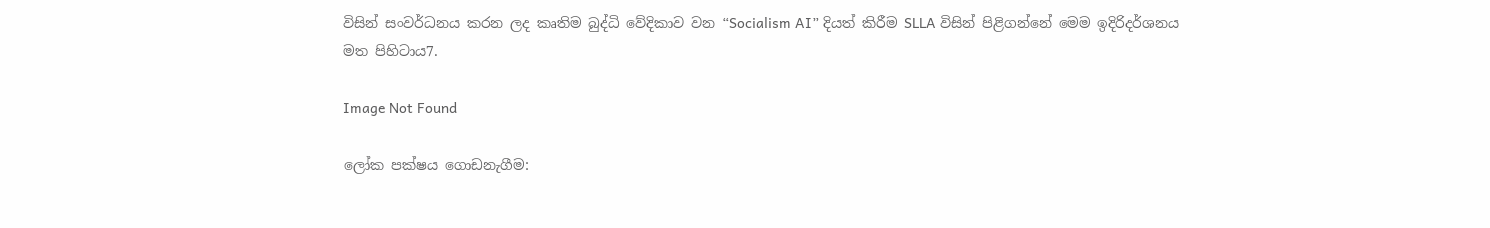විසින් සංවර්ධනය කරන ලද කෘතිම බුද්ධි වේදිකාව වන “Socialism AI” දියත් කිරීම SLLA විසින් පිළිගන්නේ මෙම ඉදිරිදර්ශනය මත පිහිටාය7.

Image Not Found

ලෝක පක්ෂය ගොඩනැගීම: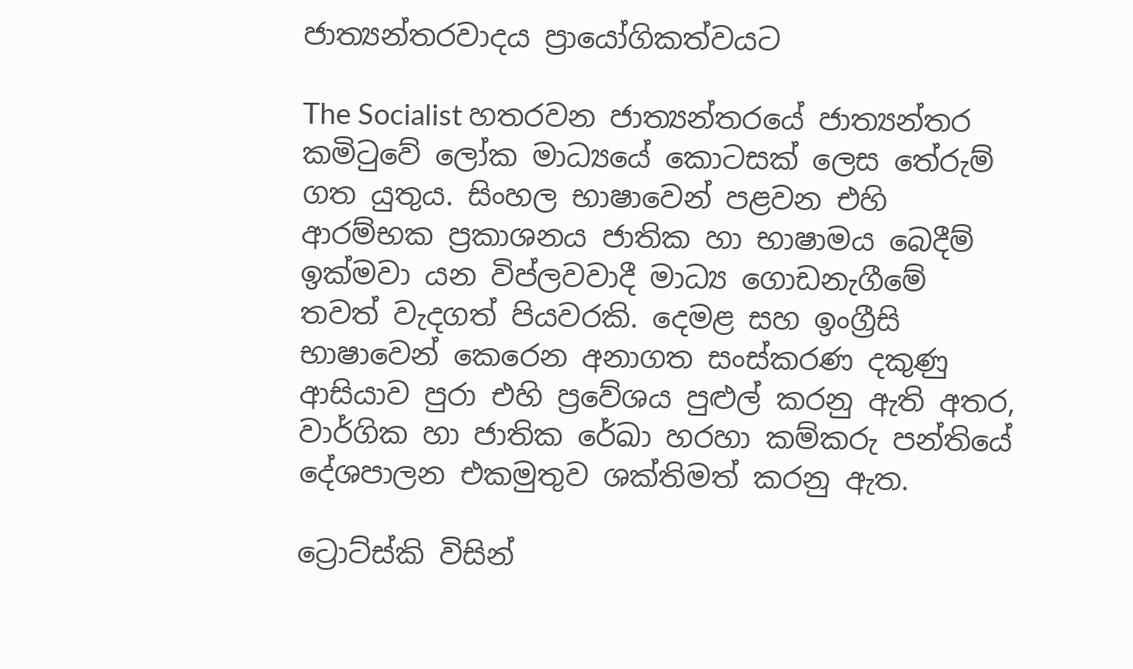ජාත්‍යන්තරවාදය ප්‍රායෝගිකත්වයට

The Socialist හතරවන ජාත්‍යන්තරයේ ජාත්‍යන්තර කමිටුවේ ලෝක මාධ්‍යයේ කොටසක් ලෙස තේරුම් ගත යුතුය. සිංහල භාෂාවෙන් පළවන එහි ආරම්භක ප්‍රකාශනය ජාතික හා භාෂාමය බෙදීම් ඉක්මවා යන විප්ලවවාදී මාධ්‍ය ගොඩනැගීමේ තවත් වැදගත් පියවරකි. දෙමළ සහ ඉංග්‍රීසි භාෂාවෙන් කෙරෙන අනාගත සංස්කරණ දකුණු ආසියාව පුරා එහි ප්‍රවේශය පුළුල් කරනු ඇති අතර, වාර්ගික හා ජාතික රේඛා හරහා කම්කරු පන්තියේ දේශපාලන එකමුතුව ශක්තිමත් කරනු ඇත.

ට්‍රොට්ස්කි විසින්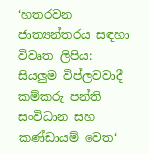‘හතරවන ජාත්‍යන්තරය සඳහා විවෘත ලිපිය: සියලුම විප්ලවවාදී කම්කරු පන්ති සංවිධාන සහ කණ්ඩායම් වෙත‘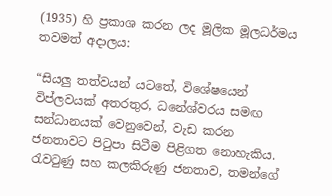(1935) හි ප්‍රකාශ කරන ලද මූලික මූලධර්මය තවමත් අදාලය:

“සියලු තත්වයන් යටතේ, විශේෂයෙන් විප්ලවයක් අතරතුර, ධනේශ්වරය සමඟ සන්ධානයක් වෙනුවෙන්, වැඩ කරන ජනතාවට පිටුපා සිටීම පිළිගත නොහැකිය. රැවටුණු සහ කලකිරුණු ජනතාව, තමන්ගේ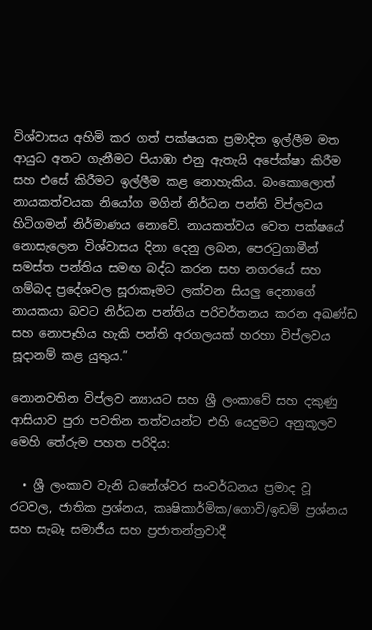විශ්වාසය අහිමි කර ගත් පක්ෂයක ප්‍රමාදිත ඉල්ලීම මත ආයුධ අතට ගැනීමට පියාඹා එනු ඇතැයි අපේක්ෂා කිරීම සහ එසේ කිරීමට ඉල්ලීම කළ නොහැකිය. බංකොලොත් නායකත්වයක නියෝග මගින් නිර්ධන පන්ති විප්ලවය හිටිගමන් නිර්මාණය නොවේ. නායකත්වය වෙත පක්ෂයේ නොසැලෙන විශ්වාසය දිනා දෙනු ලබන, පෙරටුගාමීන් සමස්ත පන්තිය සමඟ බද්ධ කරන සහ නගරයේ සහ ගම්බද ප්‍රදේශවල සූරාකෑමට ලක්වන සියලු දෙනාගේ නායකයා බවට නිර්ධන පන්තිය පරිවර්තනය කරන අඛණ්ඩ සහ නොපෑහිය හැකි පන්ති අරගලයක් හරහා විප්ලවය සූදානම් කළ යුතුය.”

නොනවතින විප්ලව න්‍යායට සහ ශ්‍රී ලංකාවේ සහ දකුණු ආසියාව පුරා පවතින තත්වයන්ට එහි යෙදුමට අනුකූලව මෙහි තේරුම පහත පරිදිය:

  • ශ්‍රී ලංකාව වැනි ධනේශ්වර සංවර්ධනය ප්‍රමාද වූ රටවල, ජාතික ප්‍රශ්නය, කෘෂිකාර්මික/ගොවි/ඉඩම් ප්‍රශ්නය සහ සැබෑ සමාජීය සහ ප්‍රජාතන්ත්‍රවාදී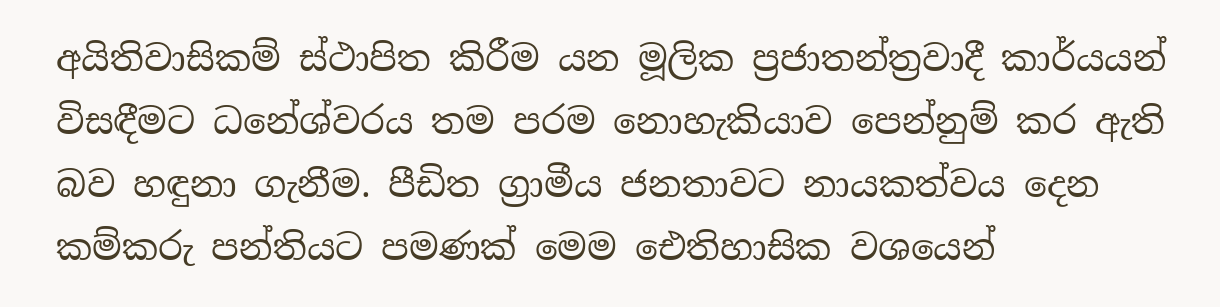අයිතිවාසිකම් ස්ථාපිත කිරීම යන මූලික ප්‍රජාතන්ත්‍රවාදී කාර්යයන් විසඳීමට ධනේශ්වරය තම පරම නොහැකියාව පෙන්නුම් කර ඇති බව හඳුනා ගැනීම. පීඩිත ග්‍රාමීය ජනතාවට නායකත්වය දෙන කම්කරු පන්තියට පමණක් මෙම ඓතිහාසික වශයෙන්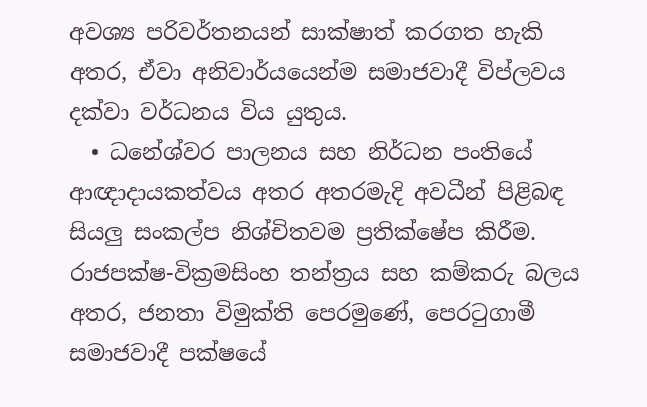අවශ්‍ය පරිවර්තනයන් සාක්ෂාත් කරගත හැකි අතර, ඒවා අනිවාර්යයෙන්ම සමාජවාදී විප්ලවය දක්වා වර්ධනය විය යුතුය.
  • ධනේශ්වර පාලනය සහ නිර්ධන පංතියේ ආඥාදායකත්වය අතර අතරමැදි අවධීන් පිළිබඳ සියලු සංකල්ප නිශ්චිතවම ප්‍රතික්ෂේප කිරීම. රාජපක්ෂ-වික්‍රමසිංහ තන්ත්‍රය සහ කම්කරු බලය අතර, ජනතා විමුක්ති පෙරමුණේ, පෙරටුගාමී සමාජවාදී පක්ෂයේ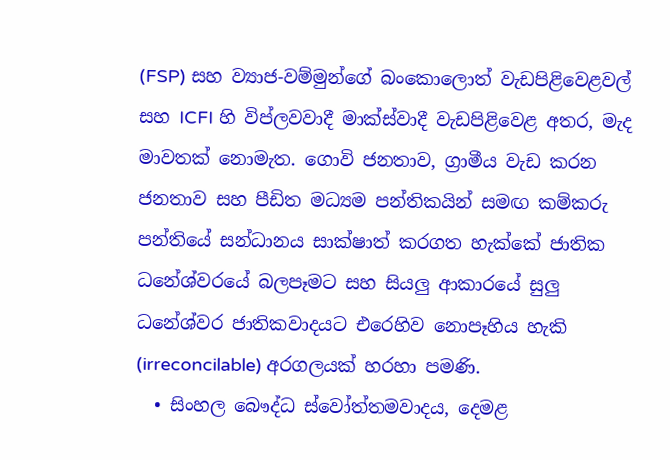(FSP) සහ ව්‍යාජ-වම්මුන්ගේ බංකොලොත් වැඩපිළිවෙළවල් සහ ICFI හි විප්ලවවාදී මාක්ස්වාදී වැඩපිළිවෙළ අතර, මැද මාවතක් නොමැත. ගොවි ජනතාව, ග්‍රාමීය වැඩ කරන ජනතාව සහ පීඩිත මධ්‍යම පන්තිකයින් සමඟ කම්කරු පන්තියේ සන්ධානය සාක්ෂාත් කරගත හැක්කේ ජාතික ධනේශ්වරයේ බලපෑමට සහ සියලු ආකාරයේ සුලු ධනේශ්වර ජාතිකවාදයට එරෙහිව නොපෑහිය හැකි (irreconcilable) අරගලයක් හරහා පමණි.
  • සිංහල බෞද්ධ ස්වෝත්තමවාදය, දෙමළ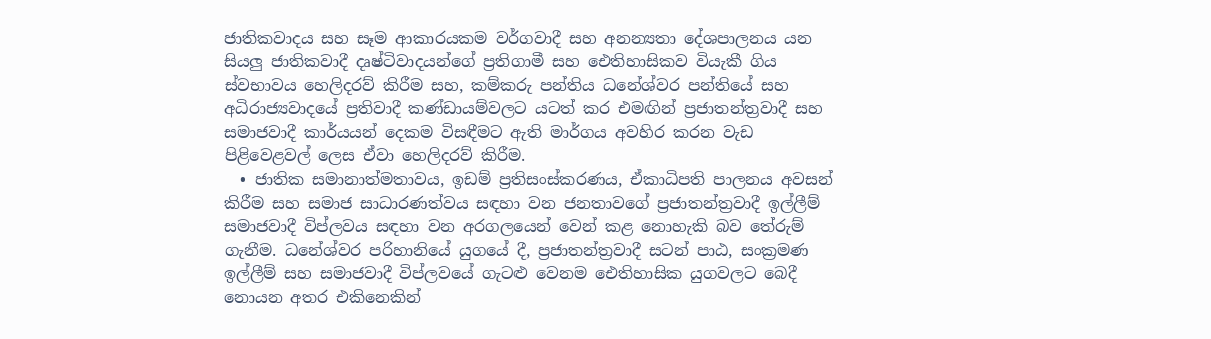ජාතිකවාදය සහ සෑම ආකාරයකම වර්ගවාදී සහ අනන්‍යතා දේශපාලනය යන සියලු ජාතිකවාදී දෘෂ්ටිවාදයන්ගේ ප්‍රතිගාමී සහ ඓතිහාසිකව වියැකී ගිය ස්වභාවය හෙලිදරව් කිරීම සහ, කම්කරු පන්තිය ධනේශ්වර පන්තියේ සහ අධිරාජ්‍යවාදයේ ප්‍රතිවාදී කණ්ඩායම්වලට යටත් කර එමඟින් ප්‍රජාතන්ත්‍රවාදී සහ සමාජවාදී කාර්යයන් දෙකම විසඳීමට ඇති මාර්ගය අවහිර කරන වැඩ පිළිවෙළවල් ලෙස ඒවා හෙලිදරව් කිරීම.
  • ජාතික සමානාත්මතාවය, ඉඩම් ප්‍රතිසංස්කරණය, ඒකාධිපති පාලනය අවසන් කිරීම සහ සමාජ සාධාරණත්වය සඳහා වන ජනතාවගේ ප්‍රජාතන්ත්‍රවාදී ඉල්ලීම් සමාජවාදී විප්ලවය සඳහා වන අරගලයෙන් වෙන් කළ නොහැකි බව තේරුම් ගැනීම. ධනේශ්වර පරිහානියේ යුගයේ දී, ප්‍රජාතන්ත්‍රවාදී සටන් පාඨ, සංක්‍රමණ ඉල්ලීම් සහ සමාජවාදී විප්ලවයේ ගැටළු වෙනම ඓතිහාසික යුගවලට බෙදී නොයන අතර එකිනෙකින්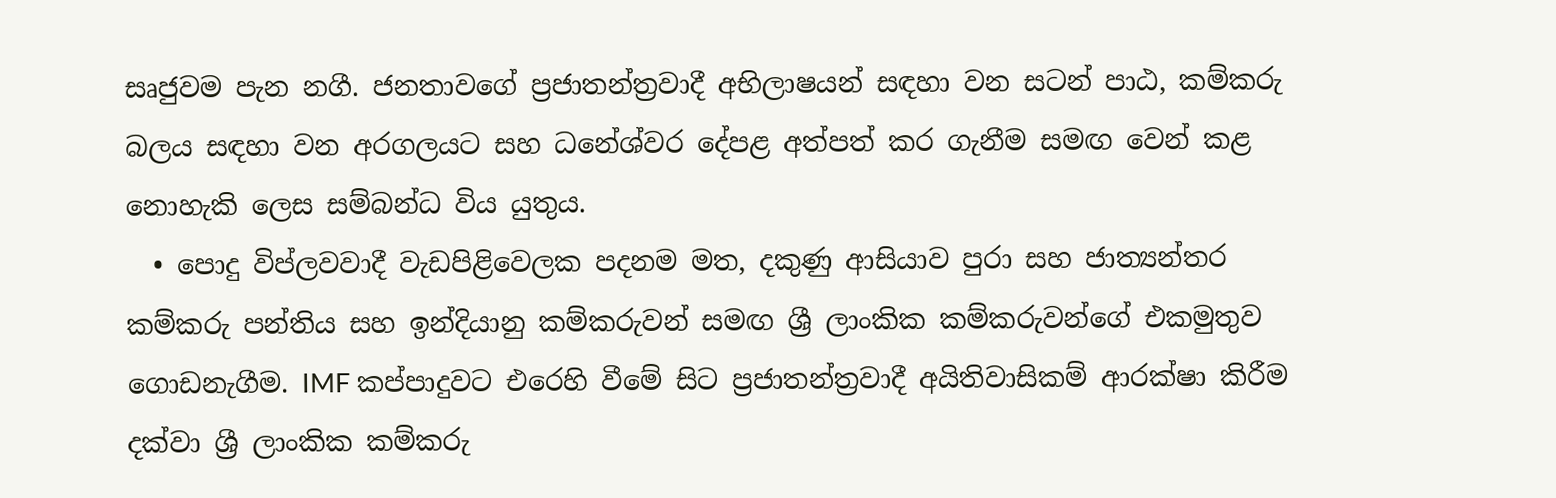සෘජුවම පැන නගී. ජනතාවගේ ප්‍රජාතන්ත්‍රවාදී අභිලාෂයන් සඳහා වන සටන් පාඨ, කම්කරු බලය සඳහා වන අරගලයට සහ ධනේශ්වර දේපළ අත්පත් කර ගැනීම සමඟ වෙන් කළ නොහැකි ලෙස සම්බන්ධ විය යුතුය.
  • පොදු විප්ලවවාදී වැඩපිළිවෙලක පදනම මත, දකුණු ආසියාව පුරා සහ ජාත්‍යන්තර කම්කරු පන්තිය සහ ඉන්දියානු කම්කරුවන් සමඟ ශ්‍රී ලාංකික කම්කරුවන්ගේ එකමුතුව ගොඩනැගීම. IMF කප්පාදුවට එරෙහි වීමේ සිට ප්‍රජාතන්ත්‍රවාදී අයිතිවාසිකම් ආරක්ෂා කිරීම දක්වා ශ්‍රී ලාංකික කම්කරු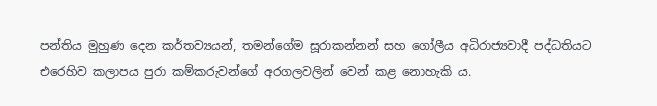පන්තිය මුහුණ දෙන කර්තව්‍යයන්, තමන්ගේම සූරාකන්නන් සහ ගෝලීය අධිරාජ්‍යවාදී පද්ධතියට එරෙහිව කලාපය පුරා කම්කරුවන්ගේ අරගලවලින් වෙන් කළ නොහැකි ය.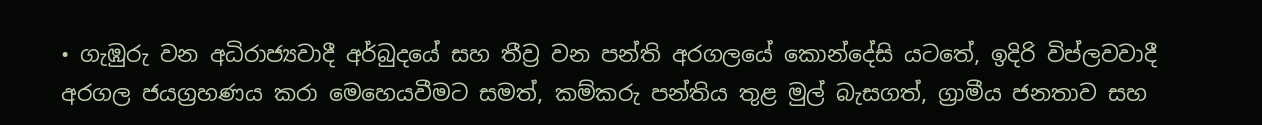• ගැඹුරු වන අධිරාජ්‍යවාදී අර්බුදයේ සහ තීව්‍ර වන පන්ති අරගලයේ කොන්දේසි යටතේ, ඉදිරි විප්ලවවාදී අරගල ජයග්‍රහණය කරා මෙහෙයවීමට සමත්, කම්කරු පන්තිය තුළ මුල් බැසගත්, ග්‍රාමීය ජනතාව සහ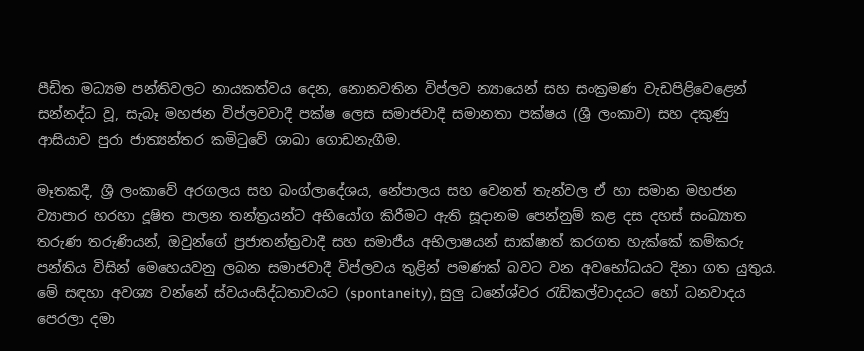පීඩිත මධ්‍යම පන්තිවලට නායකත්වය දෙන, නොනවතින විප්ලව න්‍යායෙන් සහ සංක්‍රමණ වැඩපිළිවෙළෙන් සන්නද්ධ වූ, සැබෑ මහජන විප්ලවවාදී පක්ෂ ලෙස සමාජවාදී සමානතා පක්ෂය (ශ්‍රී ලංකාව) සහ දකුණු ආසියාව පුරා ජාත්‍යන්තර කමිටුවේ ශාඛා ගොඩනැගීම.

මෑතකදී, ශ්‍රී ලංකාවේ අරගලය සහ බංග්ලාදේශය, නේපාලය සහ වෙනත් තැන්වල ඒ හා සමාන මහජන ව්‍යාපාර හරහා දූෂිත පාලන තන්ත්‍රයන්ට අභියෝග කිරීමට ඇති සූදානම පෙන්නුම් කළ දස දහස් සංඛ්‍යාත තරුණ තරුණියන්, ඔවුන්ගේ ප්‍රජාතන්ත්‍රවාදී සහ සමාජීය අභිලාෂයන් සාක්ෂාත් කරගත හැක්කේ කම්කරු පන්තිය විසින් මෙහෙයවනු ලබන සමාජවාදී විප්ලවය තුළින් පමණක් බවට වන අවභෝධයට දිනා ගත යුතුය. මේ සඳහා අවශ්‍ය වන්නේ ස්වයංසිද්ධතාවයට (spontaneity), සුලු ධනේශ්වර රැඩිකල්වාදයට හෝ ධනවාදය පෙරලා දමා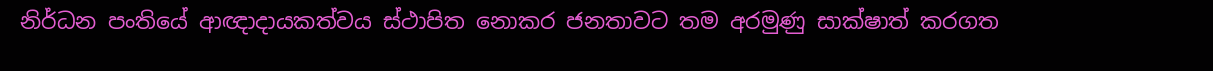නිර්ධන පංතියේ ආඥාදායකත්වය ස්ථාපිත නොකර ජනතාවට තම අරමුණු සාක්ෂාත් කරගත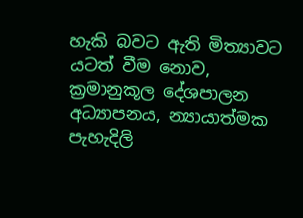හැකි බවට ඇති මිත්‍යාවට යටත් වීම නොව, ක්‍රමානුකූල දේශපාලන අධ්‍යාපනය, න්‍යායාත්මක පැහැදිලි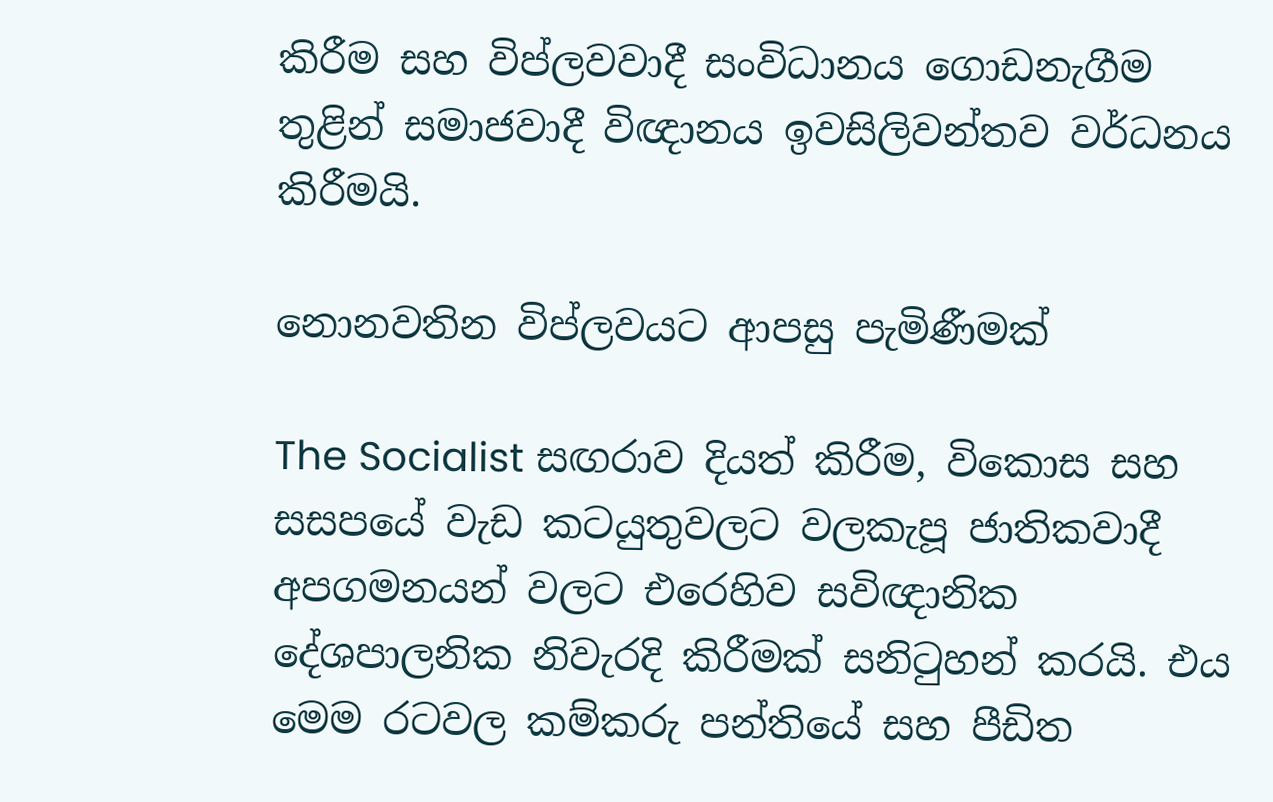කිරීම සහ විප්ලවවාදී සංවිධානය ගොඩනැගීම තුළින් සමාජවාදී විඥානය ඉවසිලිවන්තව වර්ධනය කිරීමයි.

නොනවතින විප්ලවයට ආපසු පැමිණීමක්

The Socialist සඟරාව දියත් කිරීම, විකොස සහ සසපයේ වැඩ කටයුතුවලට වලකැපූ ජාතිකවාදී අපගමනයන් වලට එරෙහිව සවිඥානික දේශපාලනික නිවැරදි කිරීමක් සනිටුහන් කරයි. එය මෙම රටවල කම්කරු පන්තියේ සහ පීඩිත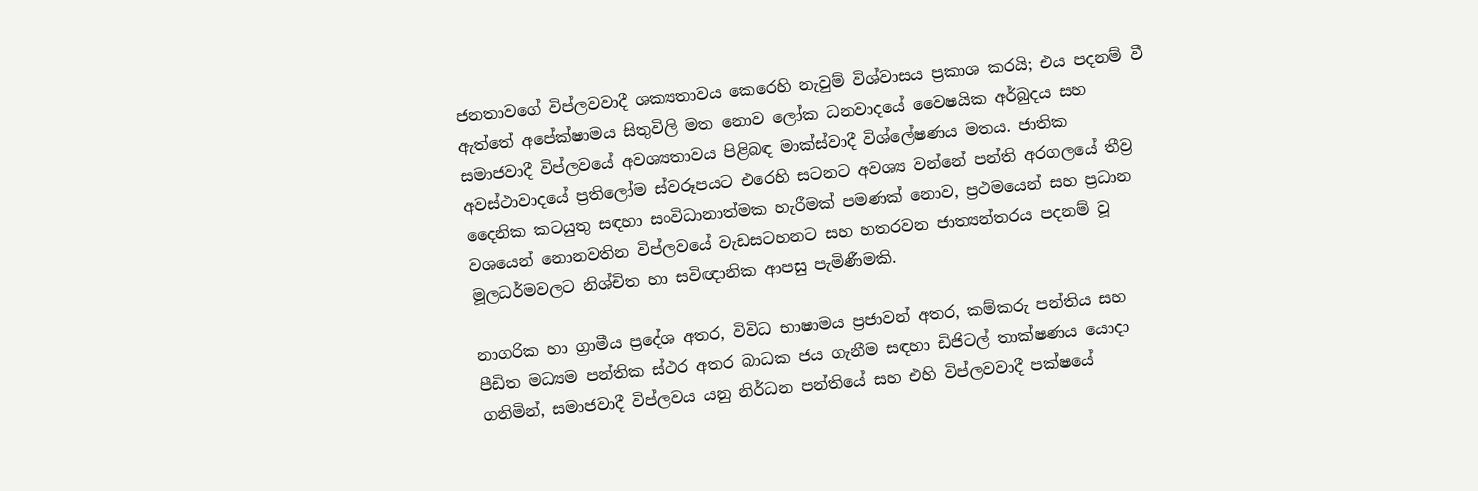ජනතාවගේ විප්ලවවාදී ශක්‍යතාවය කෙරෙහි නැවුම් විශ්වාසය ප්‍රකාශ කරයි; එය පදනම් වී ඇත්තේ අපේක්ෂාමය සිතුවිලි මත නොව ලෝක ධනවාදයේ වෛෂයික අර්බුදය සහ සමාජවාදී විප්ලවයේ අවශ්‍යතාවය පිළිබඳ මාක්ස්වාදී විශ්ලේෂණය මතය. ජාතික අවස්ථාවාදයේ ප්‍රතිලෝම ස්වරූපයට එරෙහි සටනට අවශ්‍ය වන්නේ පන්ති අරගලයේ තීව්‍ර දෛනික කටයුතු සඳහා සංවිධානාත්මක හැරීමක් පමණක් නොව, ප්‍රථමයෙන් සහ ප්‍රධාන වශයෙන් නොනවතින විප්ලවයේ වැඩසටහනට සහ හතරවන ජාත්‍යන්තරය පදනම් වූ මූලධර්මවලට නිශ්චිත හා සවිඥානික ආපසු පැමිණීමකි.

නාගරික හා ග්‍රාමීය ප්‍රදේශ අතර, විවිධ භාෂාමය ප්‍රජාවන් අතර, කම්කරු පන්තිය සහ පීඩිත මධ්‍යම පන්තික ස්ථර අතර බාධක ජය ගැනීම සඳහා ඩිජිටල් තාක්ෂණය යොදා ගනිමින්, සමාජවාදී විප්ලවය යනු නිර්ධන පන්තියේ සහ එහි විප්ලවවාදී පක්ෂයේ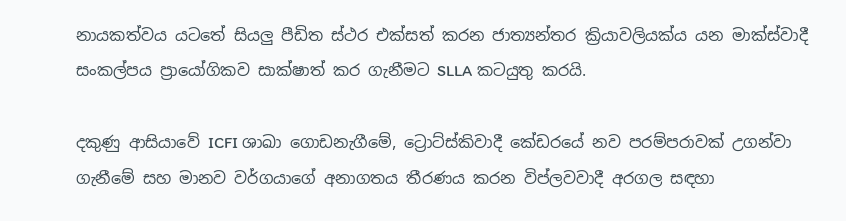නායකත්වය යටතේ සියලු පීඩිත ස්ථර එක්සත් කරන ජාත්‍යන්තර ක්‍රියාවලියක්ය යන මාක්ස්වාදී සංකල්පය ප්‍රායෝගිකව සාක්ෂාත් කර ගැනීමට SLLA කටයුතු කරයි.

දකුණු ආසියාවේ ICFI ශාඛා ගොඩනැගීමේ, ට්‍රොට්ස්කිවාදී කේඩරයේ නව පරම්පරාවක් උගන්වා ගැනීමේ සහ මානව වර්ගයාගේ අනාගතය තීරණය කරන විප්ලවවාදී අරගල සඳහා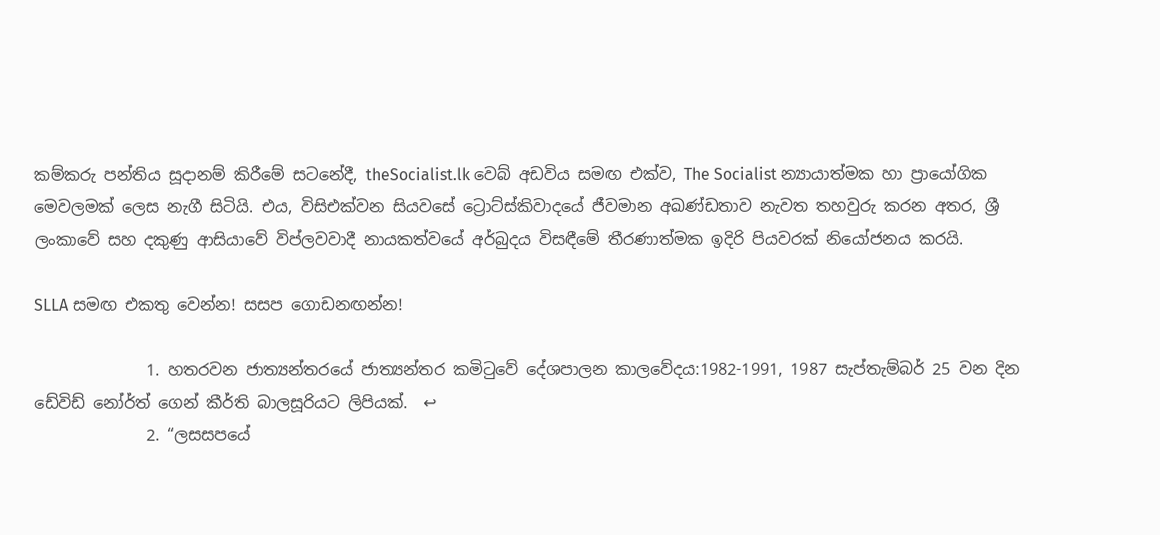කම්කරු පන්තිය සූදානම් කිරීමේ සටනේදී, theSocialist.lk වෙබ් අඩවිය සමඟ එක්ව, The Socialist න්‍යායාත්මක හා ප්‍රායෝගික මෙවලමක් ලෙස නැගී සිටියි. එය, විසිඑක්වන සියවසේ ට්‍රොට්ස්කිවාදයේ ජීවමාන අඛණ්ඩතාව නැවත තහවුරු කරන අතර, ශ්‍රී ලංකාවේ සහ දකුණු ආසියාවේ විප්ලවවාදී නායකත්වයේ අර්බුදය විසඳීමේ තීරණාත්මක ඉදිරි පියවරක් නියෝජනය කරයි.

SLLA සමඟ එකතු වෙන්න! සසප ගොඩනඟන්න!

              1. හතරවන ජාත්‍යන්තරයේ ජාත්‍යන්තර කමිටුවේ දේශපාලන කාලවේදය:1982-1991, 1987 සැප්තැම්බර් 25 වන දින ඩේවිඩ් නෝර්ත් ගෙන් කීර්ති බාලසූරියට ලිපියක්.  ↩
              2. “ලසසපයේ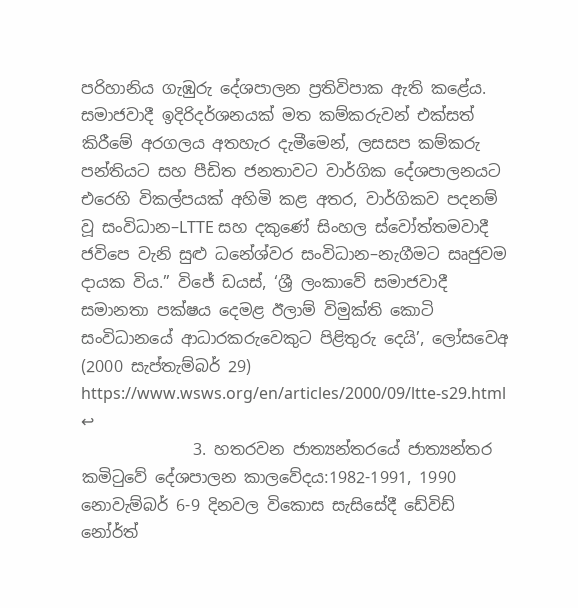පරිහානිය ගැඹුරු දේශපාලන ප්‍රතිවිපාක ඇති කළේය. සමාජවාදී ඉදිරිදර්ශනයක් මත කම්කරුවන් එක්සත් කිරීමේ අරගලය අතහැර දැමීමෙන්, ලසසප කම්කරු පන්තියට සහ පීඩිත ජනතාවට වාර්ගික දේශපාලනයට එරෙහි විකල්පයක් අහිමි කළ අතර, වාර්ගිකව පදනම් වූ සංවිධාන–LTTE සහ දකුණේ සිංහල ස්වෝත්තමවාදී ජවිපෙ වැනි සුළු ධනේශ්වර සංවිධාන–නැගීමට සෘජුවම දායක විය.” විජේ ඩයස්, ‘ශ්‍රී ලංකාවේ සමාජවාදී සමානතා පක්ෂය දෙමළ ඊලාම් විමුක්ති කොටි සංවිධානයේ ආධාරකරුවෙකුට පිළිතුරු දෙයි’, ලෝසවෙඅ (2000 සැප්තැම්බර් 29) https://www.wsws.org/en/articles/2000/09/ltte-s29.html  ↩
              3. හතරවන ජාත්‍යන්තරයේ ජාත්‍යන්තර කමිටුවේ දේශපාලන කාලවේදය:1982-1991, 1990 නොවැම්බර් 6-9 දිනවල විකොස සැසිසේදී ඩේවිඩ් නෝර්ත්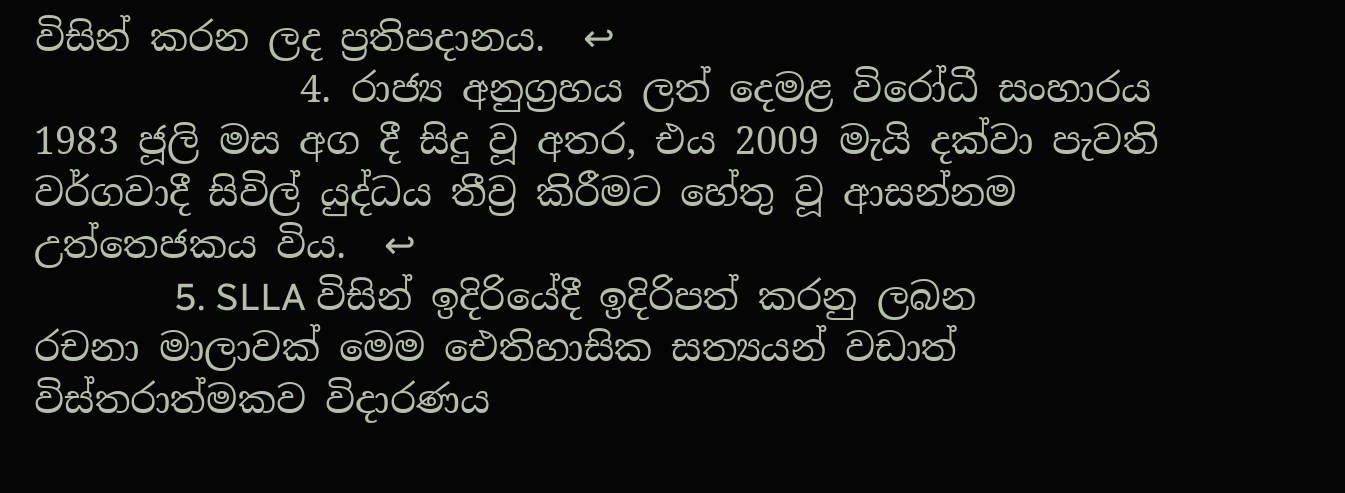විසින් කරන ලද ප්‍රතිපදානය.  ↩
              4. රාජ්‍ය අනුග්‍රහය ලත් දෙමළ විරෝධී සංහාරය 1983 ජූලි මස අග දී සිදු වූ අතර, එය 2009 මැයි දක්වා පැවති වර්ගවාදී සිවිල් යුද්ධය තීව්‍ර කිරීමට හේතු වූ ආසන්නම උත්තෙජකය විය.  ↩
              5. SLLA විසින් ඉදිරියේදී ඉදිරිපත් කරනු ලබන රචනා මාලාවක් මෙම ඓතිහාසික සත්‍යයන් වඩාත් විස්තරාත්මකව විදාරණය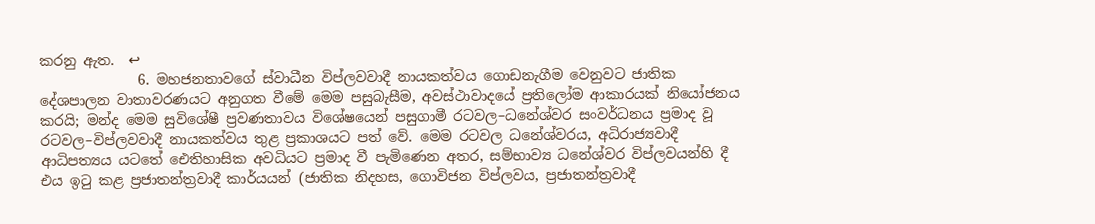කරනු ඇත.  ↩
              6. මහජනතාවගේ ස්වාධීන විප්ලවවාදී නායකත්වය ගොඩනැගීම වෙනුවට ජාතික දේශපාලන වාතාවරණයට අනුගත වීමේ මෙම පසුබැසීම, අවස්ථාවාදයේ ප්‍රතිලෝම ආකාරයක් නියෝජනය කරයි; මන්ද මෙම සුවිශේෂී ප්‍රවණතාවය විශේෂයෙන් පසුගාමී රටවල–ධනේශ්වර සංවර්ධනය ප්‍රමාද වූ රටවල–විප්ලවවාදී නායකත්වය තුළ ප්‍රකාශයට පත් වේ. මෙම රටවල ධනේශ්වරය, අධිරාජ්‍යවාදී ආධිපත්‍යය යටතේ ඓතිහාසික අවධියට ප්‍රමාද වී පැමිණෙන අතර, සම්භාව්‍ය ධනේශ්වර විප්ලවයන්හි දී එය ඉටු කළ ප්‍රජාතන්ත්‍රවාදී කාර්යයන් (ජාතික නිදහස, ගොවිජන විප්ලවය, ප්‍රජාතන්ත්‍රවාදී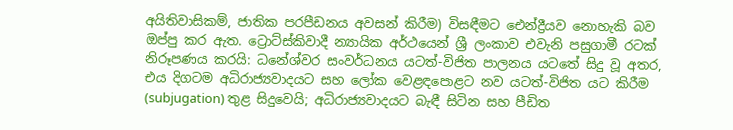අයිතිවාසිකම්, ජාතික පරපීඩනය අවසන් කිරීම) විසඳීමට ඓන්ද්‍රීයව නොහැකි බව ඔප්පු කර ඇත. ට්‍රොට්ස්කිවාදී න්‍යායික අර්ථයෙන් ශ්‍රී ලංකාව එවැනි පසුගාමී රටක් නිරූපණය කරයි: ධනේශ්වර සංවර්ධනය යටත්-විජිත පාලනය යටතේ සිදු වූ අතර, එය දිගටම අධිරාජ්‍යවාදයට සහ ලෝක වෙළඳපොළට නව යටත්-විජිත යට කිරීම (subjugation) තුළ සිදුවෙයි; අධිරාජ්‍යවාදයට බැඳී සිටින සහ පීඩිත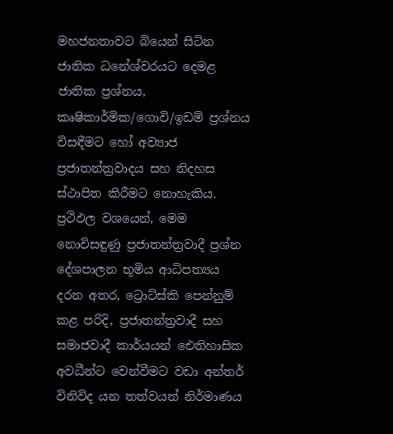මහජනතාවට බියෙන් සිටින ජාතික ධනේශ්වරයට දෙමළ ජාතික ප්‍රශ්නය, කෘෂිකාර්මික/ගොවි/ඉඩම් ප්‍රශ්නය විසඳීමට හෝ අව්‍යාජ ප්‍රජාතන්ත්‍රවාදය සහ නිදහස ස්ථාපිත කිරීමට නොහැකිය. ප්‍රථිඵල වශයෙන්, මෙම නොවිසඳුණු ප්‍රජාතන්ත්‍රවාදී ප්‍රශ්න දේශපාලන භූමිය ආධිපත්‍යය දරන අතර, ට්‍රොට්ස්කි පෙන්නුම් කළ පරිදි, ප්‍රජාතන්ත්‍රවාදී සහ සමාජවාදී කාර්යයන් ඓතිහාසික අවධීන්ට වෙන්වීමට වඩා අන්තර් විනිවිද යන තත්වයන් නිර්මාණය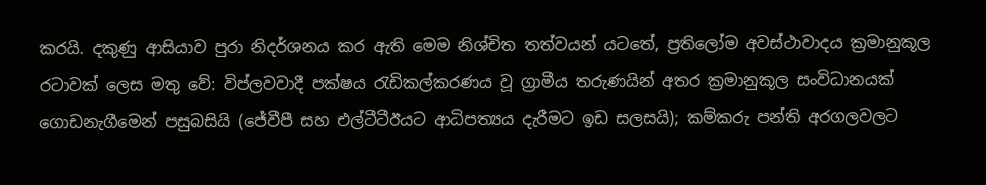කරයි. දකුණු ආසියාව පුරා නිදර්ශනය කර ඇති මෙම නිශ්චිත තත්වයන් යටතේ, ප්‍රතිලෝම අවස්ථාවාදය ක්‍රමානුකූල රටාවක් ලෙස මතු වේ: විප්ලවවාදී පක්ෂය රැඩිකල්කරණය වූ ග්‍රාමීය තරුණයින් අතර ක්‍රමානුකූල සංවිධානයක් ගොඩනැගීමෙන් පසුබසියි (ජේවීපී සහ එල්ටීටීඊයට ආධිපත්‍යය දැරීමට ඉඩ සලසයි); කම්කරු පන්ති අරගලවලට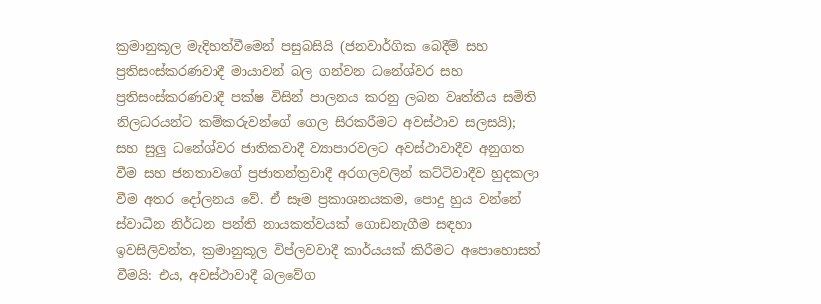ක්‍රමානුකූල මැදිහත්වීමෙන් පසුබසියි (ජනවාර්ගික බෙදීම් සහ ප්‍රතිසංස්කරණවාදී මායාවන් බල ගන්වන ධනේශ්වර සහ ප්‍රතිසංස්කරණවාදී පක්ෂ විසින් පාලනය කරනු ලබන වෘත්තීය සමිති නිලධරයන්ට කම්කරුවන්ගේ ගෙල සිරකරීමට අවස්ථාව සලසයි); සහ සුලු ධනේශ්වර ජාතිකවාදී ව්‍යාපාරවලට අවස්ථාවාදීව අනුගත වීම සහ ජනතාවගේ ප්‍රජාතන්ත්‍රවාදී අරගලවලින් කට්ටිවාදීව හුදකලා වීම අතර දෝලනය වේ. ඒ සෑම ප්‍රකාශනයකම, පොදු හුය වන්නේ ස්වාධීන නිර්ධන පන්ති නායකත්වයක් ගොඩනැගීම සඳහා ඉවසිලිවන්ත, ක්‍රමානුකූල විප්ලවවාදී කාර්යයක් කිරීමට අපොහොසත් වීමයි: එය, අවස්ථාවාදී බලවේග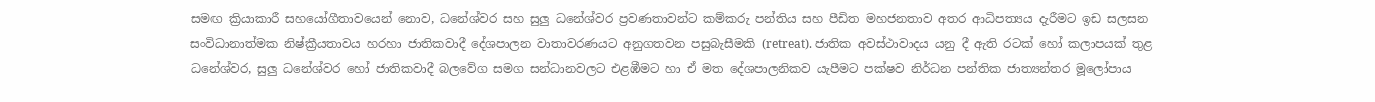සමඟ ක්‍රියාකාරී සහයෝගීතාවයෙන් නොව, ධනේශ්වර සහ සුලු ධනේශ්වර ප්‍රවණතාවන්ට කම්කරු පන්තිය සහ පීඩිත මහජනතාව අතර ආධිපත්‍යය දැරීමට ඉඩ සලසන සංවිධානාත්මක නිෂ්ක්‍රීයතාවය හරහා ජාතිකවාදී දේශපාලන වාතාවරණයට අනුගතවන පසුබැසීමකි (retreat). ජාතික අවස්ථාවාදය යනු දී ඇති රටක් හෝ කලාපයක් තුළ ධනේශ්වර, සුලු ධනේශ්වර හෝ ජාතිකවාදී බලවේග සමග සන්ධානවලට එළඹීමට හා ඒ මත දේශපාලනිකව යැපීමට පක්ෂව නිර්ධන පන්තික ජාත්‍යන්තර මූලෝපාය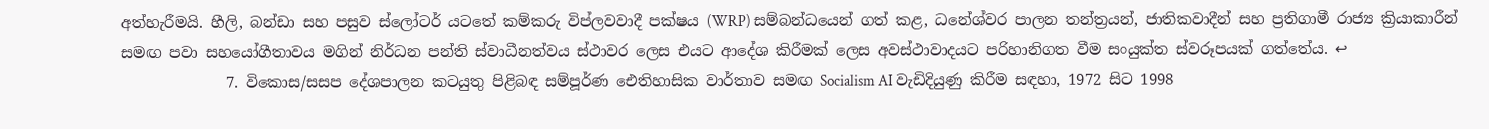අත්හැරීමයි. හීලි, බන්ඩා සහ පසුව ස්ලෝටර් යටතේ කම්කරු විප්ලවවාදී පක්ෂය (WRP) සම්බන්ධයෙන් ගත් කළ, ධනේශ්වර පාලන තන්ත්‍රයන්, ජාතිකවාදීන් සහ ප්‍රතිගාමී රාජ්‍ය ක්‍රියාකාරීන් සමඟ පවා සහයෝගීතාවය මගින් නිර්ධන පන්ති ස්වාධීනත්වය ස්ථාවර ලෙස එයට ආදේශ කිරීමක් ලෙස අවස්ථාවාදයට පරිහානිගත වීම සංයුක්ත ස්වරූපයක් ගත්තේය. ↩
              7. විකොස/සසප දේශපාලන කටයුතු පිළිබඳ සම්පූර්ණ ඓතිහාසික වාර්තාව සමඟ Socialism AI වැඩිදියුණු කිරීම සඳහා, 1972 සිට 1998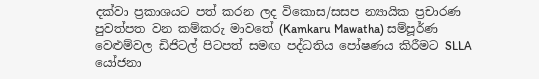දක්වා ප්‍රකාශයට පත් කරන ලද විකොස/සසප න්‍යායික ප්‍රචාරණ පුවත්පත වන කම්කරු මාවතේ (Kamkaru Mawatha) සම්පූර්ණ වෙළුම්වල ඩිජිටල් පිටපත් සමඟ පද්ධතිය පෝෂණය කිරීමට SLLA යෝජනා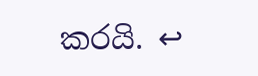කරයි. ↩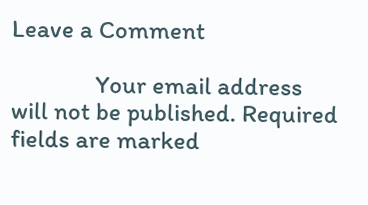Leave a Comment

              Your email address will not be published. Required fields are marked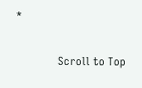*

              Scroll to Top